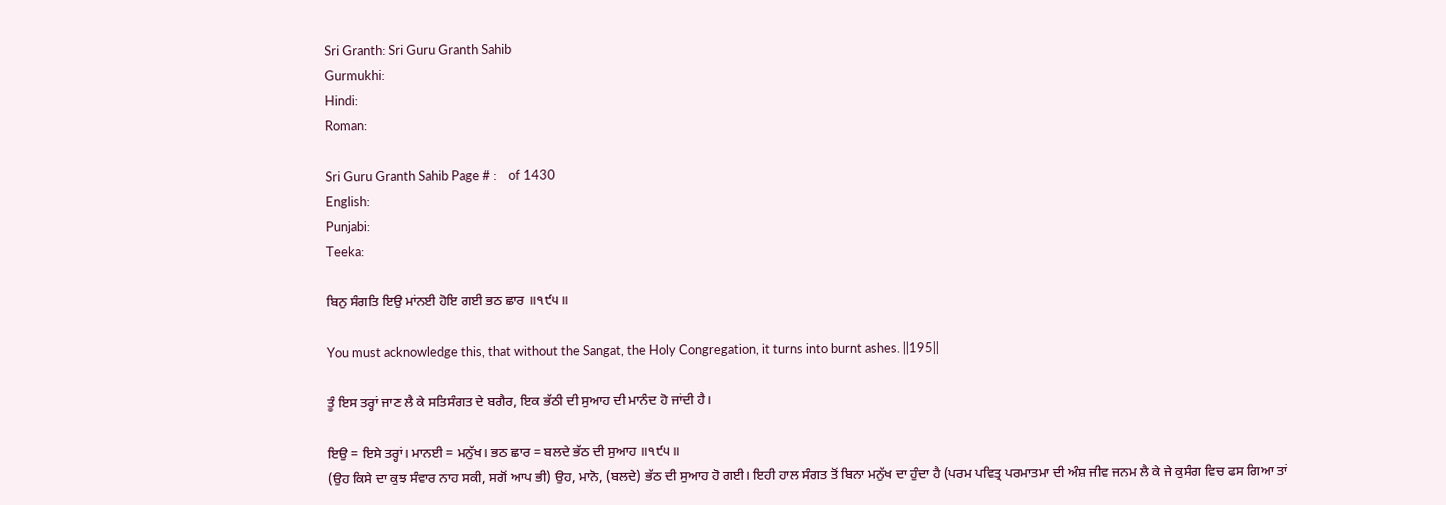Sri Granth: Sri Guru Granth Sahib
Gurmukhi:
Hindi:
Roman:

Sri Guru Granth Sahib Page # :    of 1430
English:
Punjabi:
Teeka:

ਬਿਨੁ ਸੰਗਤਿ ਇਉ ਮਾਂਨਈ ਹੋਇ ਗਈ ਭਠ ਛਾਰ ॥੧੯੫॥

You must acknowledge this, that without the Sangat, the Holy Congregation, it turns into burnt ashes. ||195||

ਤੂੰ ਇਸ ਤਰ੍ਹਾਂ ਜਾਣ ਲੈ ਕੇ ਸਤਿਸੰਗਤ ਦੇ ਬਗੈਰ, ਇਕ ਭੱਠੀ ਦੀ ਸੁਆਹ ਦੀ ਮਾਨੰਦ ਹੋ ਜਾਂਦੀ ਹੈ।

ਇਉ = ਇਸੇ ਤਰ੍ਹਾਂ। ਮਾਨਈ = ਮਨੁੱਖ। ਭਠ ਛਾਰ = ਬਲਦੇ ਭੱਠ ਦੀ ਸੁਆਹ ॥੧੯੫॥
(ਉਹ ਕਿਸੇ ਦਾ ਕੁਝ ਸੰਵਾਰ ਨਾਹ ਸਕੀ, ਸਗੋਂ ਆਪ ਭੀ) ਉਹ, ਮਾਨੋ, (ਬਲਦੇ) ਭੱਠ ਦੀ ਸੁਆਹ ਹੋ ਗਈ। ਇਹੀ ਹਾਲ ਸੰਗਤ ਤੋਂ ਬਿਨਾ ਮਨੁੱਖ ਦਾ ਹੁੰਦਾ ਹੈ (ਪਰਮ ਪਵਿਤ੍ਰ ਪਰਮਾਤਮਾ ਦੀ ਅੰਸ਼ ਜੀਵ ਜਨਮ ਲੈ ਕੇ ਜੇ ਕੁਸੰਗ ਵਿਚ ਫਸ ਗਿਆ ਤਾਂ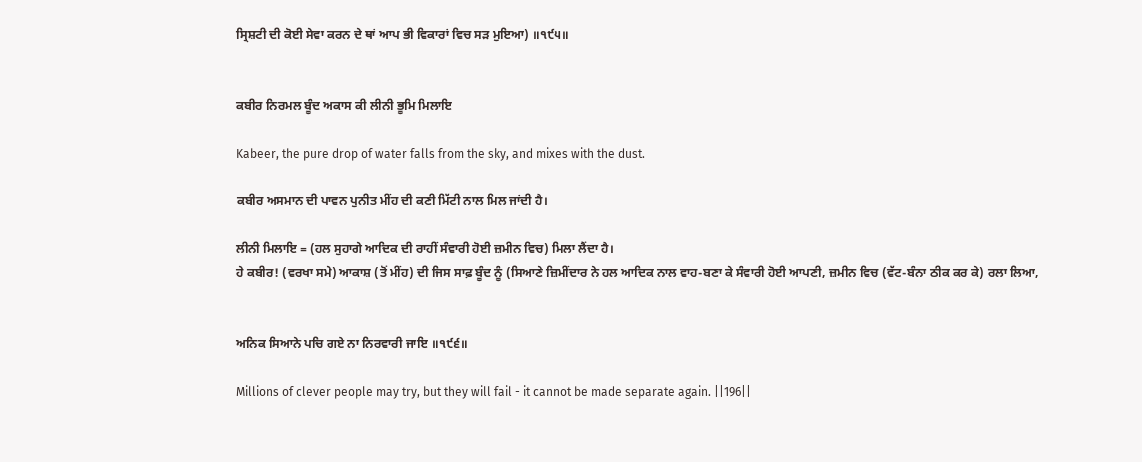ਸ੍ਰਿਸ਼ਟੀ ਦੀ ਕੋਈ ਸੇਵਾ ਕਰਨ ਦੇ ਥਾਂ ਆਪ ਭੀ ਵਿਕਾਰਾਂ ਵਿਚ ਸੜ ਮੁਇਆ) ॥੧੯੫॥


ਕਬੀਰ ਨਿਰਮਲ ਬੂੰਦ ਅਕਾਸ ਕੀ ਲੀਨੀ ਭੂਮਿ ਮਿਲਾਇ

Kabeer, the pure drop of water falls from the sky, and mixes with the dust.

ਕਬੀਰ ਅਸਮਾਨ ਦੀ ਪਾਵਨ ਪੁਨੀਤ ਮੀਂਹ ਦੀ ਕਣੀ ਮਿੱਟੀ ਨਾਲ ਮਿਲ ਜਾਂਦੀ ਹੈ।

ਲੀਨੀ ਮਿਲਾਇ = (ਹਲ ਸੁਹਾਗੇ ਆਦਿਕ ਦੀ ਰਾਹੀਂ ਸੰਵਾਰੀ ਹੋਈ ਜ਼ਮੀਨ ਵਿਚ) ਮਿਲਾ ਲੈਂਦਾ ਹੈ।
ਹੇ ਕਬੀਰ! (ਵਰਖਾ ਸਮੇ) ਆਕਾਸ਼ (ਤੋਂ ਮੀਂਹ) ਦੀ ਜਿਸ ਸਾਫ਼ ਬੂੰਦ ਨੂੰ (ਸਿਆਣੇ ਜ਼ਿਮੀਂਦਾਰ ਨੇ ਹਲ ਆਦਿਕ ਨਾਲ ਵਾਹ-ਬਣਾ ਕੇ ਸੰਵਾਰੀ ਹੋਈ ਆਪਣੀ, ਜ਼ਮੀਨ ਵਿਚ (ਵੱਟ-ਬੰਨਾ ਠੀਕ ਕਰ ਕੇ) ਰਲਾ ਲਿਆ,


ਅਨਿਕ ਸਿਆਨੇ ਪਚਿ ਗਏ ਨਾ ਨਿਰਵਾਰੀ ਜਾਇ ॥੧੯੬॥

Millions of clever people may try, but they will fail - it cannot be made separate again. ||196||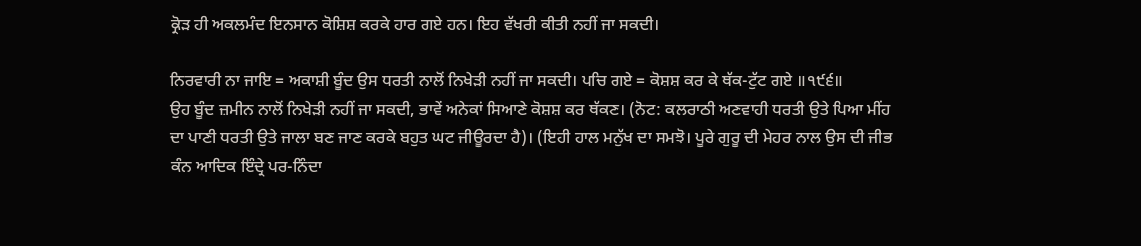ਕ੍ਰੋੜ ਹੀ ਅਕਲਮੰਦ ਇਨਸਾਨ ਕੋਸ਼ਿਸ਼ ਕਰਕੇ ਹਾਰ ਗਏ ਹਨ। ਇਹ ਵੱਖਰੀ ਕੀਤੀ ਨਹੀਂ ਜਾ ਸਕਦੀ।

ਨਿਰਵਾਰੀ ਨਾ ਜਾਇ = ਅਕਾਸ਼ੀ ਬੂੰਦ ਉਸ ਧਰਤੀ ਨਾਲੋਂ ਨਿਖੇੜੀ ਨਹੀਂ ਜਾ ਸਕਦੀ। ਪਚਿ ਗਏ = ਕੋਸ਼ਸ਼ ਕਰ ਕੇ ਥੱਕ-ਟੁੱਟ ਗਏ ॥੧੯੬॥
ਉਹ ਬੂੰਦ ਜ਼ਮੀਨ ਨਾਲੋਂ ਨਿਖੇੜੀ ਨਹੀਂ ਜਾ ਸਕਦੀ, ਭਾਵੇਂ ਅਨੇਕਾਂ ਸਿਆਣੇ ਕੋਸ਼ਸ਼ ਕਰ ਥੱਕਣ। (ਨੋਟ: ਕਲਰਾਠੀ ਅਣਵਾਹੀ ਧਰਤੀ ਉਤੇ ਪਿਆ ਮੀਂਹ ਦਾ ਪਾਣੀ ਧਰਤੀ ਉਤੇ ਜਾਲਾ ਬਣ ਜਾਣ ਕਰਕੇ ਬਹੁਤ ਘਟ ਜੀਊਰਦਾ ਹੈ)। (ਇਹੀ ਹਾਲ ਮਨੁੱਖ ਦਾ ਸਮਝੋ। ਪੂਰੇ ਗੁਰੂ ਦੀ ਮੇਹਰ ਨਾਲ ਉਸ ਦੀ ਜੀਭ ਕੰਨ ਆਦਿਕ ਇੰਦ੍ਰੇ ਪਰ-ਨਿੰਦਾ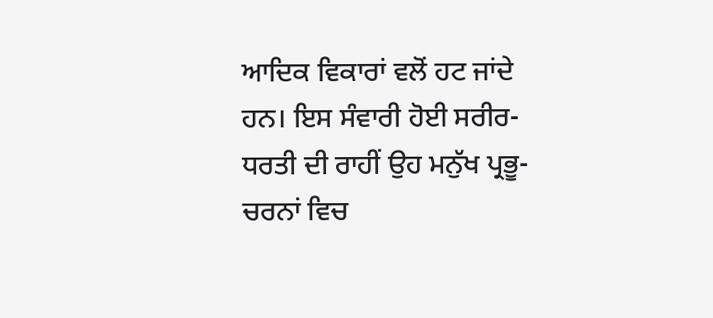ਆਦਿਕ ਵਿਕਾਰਾਂ ਵਲੋਂ ਹਟ ਜਾਂਦੇ ਹਨ। ਇਸ ਸੰਵਾਰੀ ਹੋਈ ਸਰੀਰ-ਧਰਤੀ ਦੀ ਰਾਹੀਂ ਉਹ ਮਨੁੱਖ ਪ੍ਰਭੂ-ਚਰਨਾਂ ਵਿਚ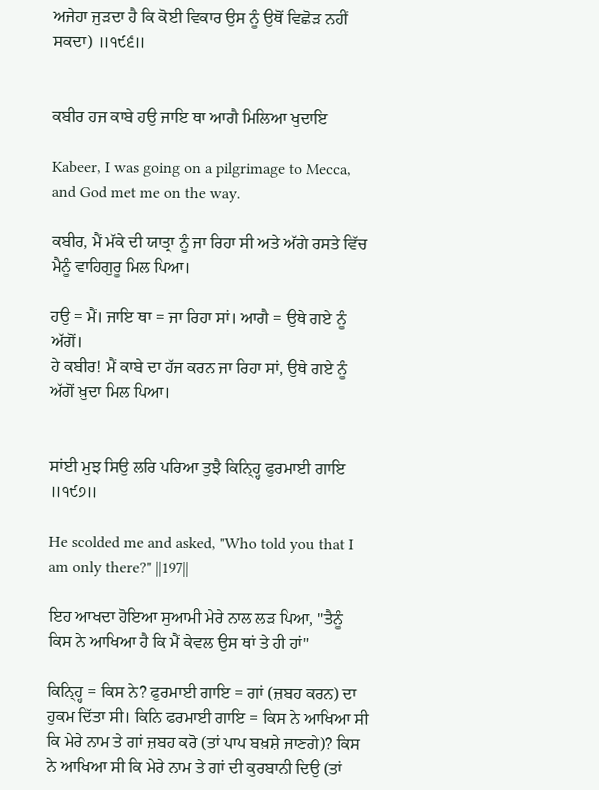ਅਜੇਹਾ ਜੁੜਦਾ ਹੈ ਕਿ ਕੋਈ ਵਿਕਾਰ ਉਸ ਨੂੰ ਉਥੋਂ ਵਿਛੋੜ ਨਹੀਂ ਸਕਦਾ) ॥੧੯੬॥


ਕਬੀਰ ਹਜ ਕਾਬੇ ਹਉ ਜਾਇ ਥਾ ਆਗੈ ਮਿਲਿਆ ਖੁਦਾਇ

Kabeer, I was going on a pilgrimage to Mecca, and God met me on the way.

ਕਬੀਰ, ਮੈਂ ਮੱਕੇ ਦੀ ਯਾਤ੍ਰਾ ਨੂੰ ਜਾ ਰਿਹਾ ਸੀ ਅਤੇ ਅੱਗੇ ਰਸਤੇ ਵਿੱਚ ਮੈਨੂੰ ਵਾਹਿਗੁਰੂ ਮਿਲ ਪਿਆ।

ਹਉ = ਮੈਂ। ਜਾਇ ਥਾ = ਜਾ ਰਿਹਾ ਸਾਂ। ਆਗੈ = ਉਥੇ ਗਏ ਨੂੰ ਅੱਗੋਂ।
ਹੇ ਕਬੀਰ! ਮੈਂ ਕਾਬੇ ਦਾ ਹੱਜ ਕਰਨ ਜਾ ਰਿਹਾ ਸਾਂ, ਉਥੇ ਗਏ ਨੂੰ ਅੱਗੋਂ ਖ਼ੁਦਾ ਮਿਲ ਪਿਆ।


ਸਾਂਈ ਮੁਝ ਸਿਉ ਲਰਿ ਪਰਿਆ ਤੁਝੈ ਕਿਨ੍ਹ੍ਹਿ ਫੁਰਮਾਈ ਗਾਇ ॥੧੯੭॥

He scolded me and asked, "Who told you that I am only there?" ||197||

ਇਹ ਆਖਦਾ ਹੋਇਆ ਸੁਆਮੀ ਮੇਰੇ ਨਾਲ ਲੜ ਪਿਆ, "ਤੈਨੂੰ ਕਿਸ ਨੇ ਆਖਿਆ ਹੈ ਕਿ ਮੈਂ ਕੇਵਲ ਉਸ ਥਾਂ ਤੇ ਹੀ ਹਾਂ"

ਕਿਨ੍ਹ੍ਹਿ = ਕਿਸ ਨੇ? ਫੁਰਮਾਈ ਗਾਇ = ਗਾਂ (ਜ਼ਬਹ ਕਰਨ) ਦਾ ਹੁਕਮ ਦਿੱਤਾ ਸੀ। ਕਿਨਿ ਫਰਮਾਈ ਗਾਇ = ਕਿਸ ਨੇ ਆਖਿਆ ਸੀ ਕਿ ਮੇਰੇ ਨਾਮ ਤੇ ਗਾਂ ਜ਼ਬਹ ਕਰੋ (ਤਾਂ ਪਾਪ ਬਖ਼ਸ਼ੇ ਜਾਣਗੇ)? ਕਿਸ ਨੇ ਆਖਿਆ ਸੀ ਕਿ ਮੇਰੇ ਨਾਮ ਤੇ ਗਾਂ ਦੀ ਕੁਰਬਾਨੀ ਦਿਉ (ਤਾਂ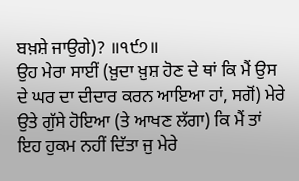ਬਖ਼ਸ਼ੇ ਜਾਉਗੇ)? ॥੧੯੭॥
ਉਹ ਮੇਰਾ ਸਾਈਂ (ਖ਼ੁਦਾ ਖ਼ੁਸ਼ ਹੋਣ ਦੇ ਥਾਂ ਕਿ ਮੈਂ ਉਸ ਦੇ ਘਰ ਦਾ ਦੀਦਾਰ ਕਰਨ ਆਇਆ ਹਾਂ, ਸਗੋਂ) ਮੇਰੇ ਉਤੇ ਗੁੱਸੇ ਹੋਇਆ (ਤੇ ਆਖਣ ਲੱਗਾ) ਕਿ ਮੈਂ ਤਾਂ ਇਹ ਹੁਕਮ ਨਹੀਂ ਦਿੱਤਾ ਜੁ ਮੇਰੇ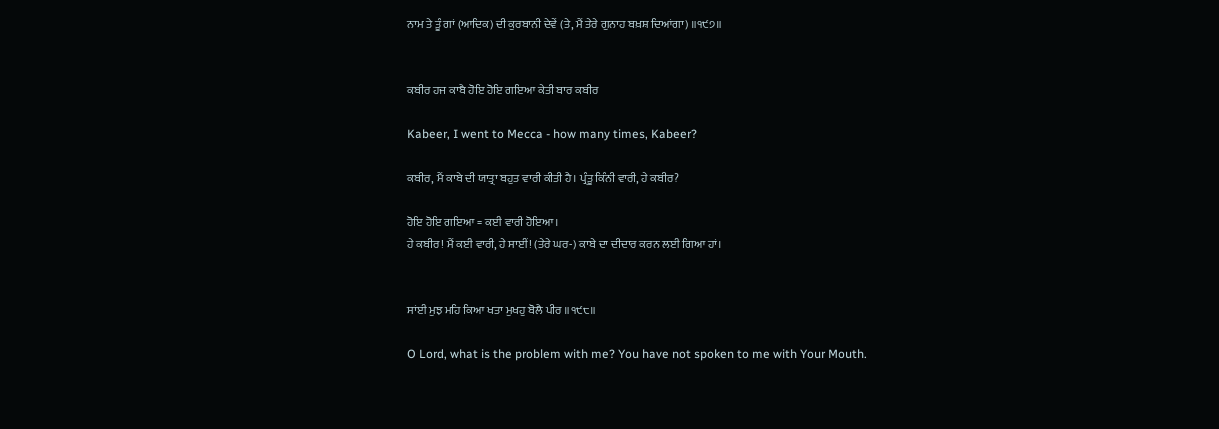ਨਾਮ ਤੇ ਤੂੰ ਗਾਂ (ਆਦਿਕ) ਦੀ ਕੁਰਬਾਨੀ ਦੇਵੇਂ (ਤੇ, ਮੈਂ ਤੇਰੇ ਗੁਨਾਹ ਬਖ਼ਸ਼ ਦਿਆਂਗਾ) ॥੧੯੭॥


ਕਬੀਰ ਹਜ ਕਾਬੈ ਹੋਇ ਹੋਇ ਗਇਆ ਕੇਤੀ ਬਾਰ ਕਬੀਰ

Kabeer, I went to Mecca - how many times, Kabeer?

ਕਬੀਰ, ਮੈਂ ਕਾਬੇ ਦੀ ਯਾਤ੍ਰਾ ਬਹੁਤ ਵਾਰੀ ਕੀਤੀ ਹੈ। ਪ੍ਰੰਤੂ ਕਿੰਨੀ ਵਾਰੀ, ਹੇ ਕਬੀਰ?

ਹੋਇ ਹੋਇ ਗਇਆ = ਕਈ ਵਾਰੀ ਹੋਇਆ।
ਹੇ ਕਬੀਰ! ਮੈਂ ਕਈ ਵਾਰੀ, ਹੇ ਸਾਈਂ! (ਤੇਰੇ ਘਰ-) ਕਾਬੇ ਦਾ ਦੀਦਾਰ ਕਰਨ ਲਈ ਗਿਆ ਹਾਂ।


ਸਾਂਈ ਮੁਝ ਮਹਿ ਕਿਆ ਖਤਾ ਮੁਖਹੁ ਬੋਲੈ ਪੀਰ ॥੧੯੮॥

O Lord, what is the problem with me? You have not spoken to me with Your Mouth.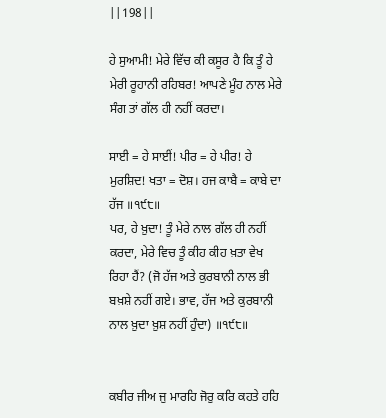||198||

ਹੇ ਸੁਆਮੀ! ਮੇਰੇ ਵਿੱਚ ਕੀ ਕਸੂਰ ਹੈ ਕਿ ਤੂੰ ਹੇ ਮੇਰੀ ਰੂਹਾਨੀ ਰਹਿਬਰ! ਆਪਣੇ ਮੂੰਹ ਨਾਲ ਮੇਰੇ ਸੰਗ ਤਾਂ ਗੱਲ ਹੀ ਨਹੀਂ ਕਰਦਾ।

ਸਾਈ = ਹੇ ਸਾਈਂ! ਪੀਰ = ਹੇ ਪੀਰ! ਹੇ ਮੁਰਸ਼ਿਦ! ਖਤਾ = ਦੋਸ਼। ਹਜ ਕਾਬੈ = ਕਾਬੇ ਦਾ ਹੱਜ ॥੧੯੮॥
ਪਰ, ਹੇ ਖ਼ੁਦਾ! ਤੂੰ ਮੇਰੇ ਨਾਲ ਗੱਲ ਹੀ ਨਹੀਂ ਕਰਦਾ, ਮੇਰੇ ਵਿਚ ਤੂੰ ਕੀਹ ਕੀਹ ਖ਼ਤਾ ਵੇਖ ਰਿਹਾ ਹੈਂ? (ਜੋ ਹੱਜ ਅਤੇ ਕੁਰਬਾਨੀ ਨਾਲ ਭੀ ਬਖ਼ਸ਼ੇ ਨਹੀਂ ਗਏ। ਭਾਵ, ਹੱਜ ਅਤੇ ਕੁਰਬਾਨੀ ਨਾਲ ਖ਼ੁਦਾ ਖ਼ੁਸ਼ ਨਹੀਂ ਹੁੰਦਾ) ॥੧੯੮॥


ਕਬੀਰ ਜੀਅ ਜੁ ਮਾਰਹਿ ਜੋਰੁ ਕਰਿ ਕਹਤੇ ਹਹਿ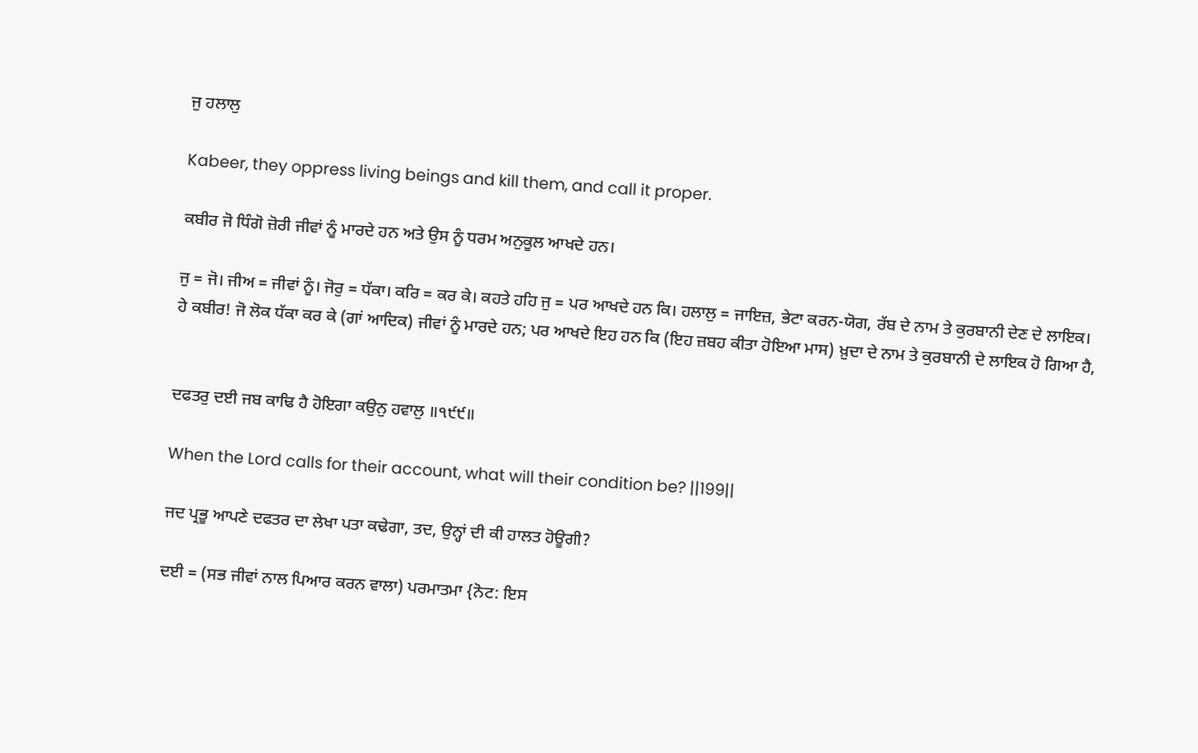ਜੁ ਹਲਾਲੁ

Kabeer, they oppress living beings and kill them, and call it proper.

ਕਬੀਰ ਜੋ ਧਿੰਗੋ ਜ਼ੋਰੀ ਜੀਵਾਂ ਨੂੰ ਮਾਰਦੇ ਹਨ ਅਤੇ ਉਸ ਨੂੰ ਧਰਮ ਅਨੁਕੂਲ ਆਖਦੇ ਹਨ।

ਜੁ = ਜੋ। ਜੀਅ = ਜੀਵਾਂ ਨੂੰ। ਜੋਰੁ = ਧੱਕਾ। ਕਰਿ = ਕਰ ਕੇ। ਕਹਤੇ ਹਹਿ ਜੁ = ਪਰ ਆਖਦੇ ਹਨ ਕਿ। ਹਲਾਲੁ = ਜਾਇਜ਼, ਭੇਟਾ ਕਰਨ-ਯੋਗ, ਰੱਬ ਦੇ ਨਾਮ ਤੇ ਕੁਰਬਾਨੀ ਦੇਣ ਦੇ ਲਾਇਕ।
ਹੇ ਕਬੀਰ! ਜੋ ਲੋਕ ਧੱਕਾ ਕਰ ਕੇ (ਗਾਂ ਆਦਿਕ) ਜੀਵਾਂ ਨੂੰ ਮਾਰਦੇ ਹਨ; ਪਰ ਆਖਦੇ ਇਹ ਹਨ ਕਿ (ਇਹ ਜ਼ਬਹ ਕੀਤਾ ਹੋਇਆ ਮਾਸ) ਖ਼ੁਦਾ ਦੇ ਨਾਮ ਤੇ ਕੁਰਬਾਨੀ ਦੇ ਲਾਇਕ ਹੋ ਗਿਆ ਹੈ,


ਦਫਤਰੁ ਦਈ ਜਬ ਕਾਢਿ ਹੈ ਹੋਇਗਾ ਕਉਨੁ ਹਵਾਲੁ ॥੧੯੯॥

When the Lord calls for their account, what will their condition be? ||199||

ਜਦ ਪ੍ਰਭੂ ਆਪਣੇ ਦਫਤਰ ਦਾ ਲੇਖਾ ਪਤਾ ਕਢੇਗਾ, ਤਦ, ਉਨ੍ਹਾਂ ਦੀ ਕੀ ਹਾਲਤ ਹੋਊਗੀ?

ਦਈ = (ਸਭ ਜੀਵਾਂ ਨਾਲ ਪਿਆਰ ਕਰਨ ਵਾਲਾ) ਪਰਮਾਤਮਾ {ਨੋਟ: ਇਸ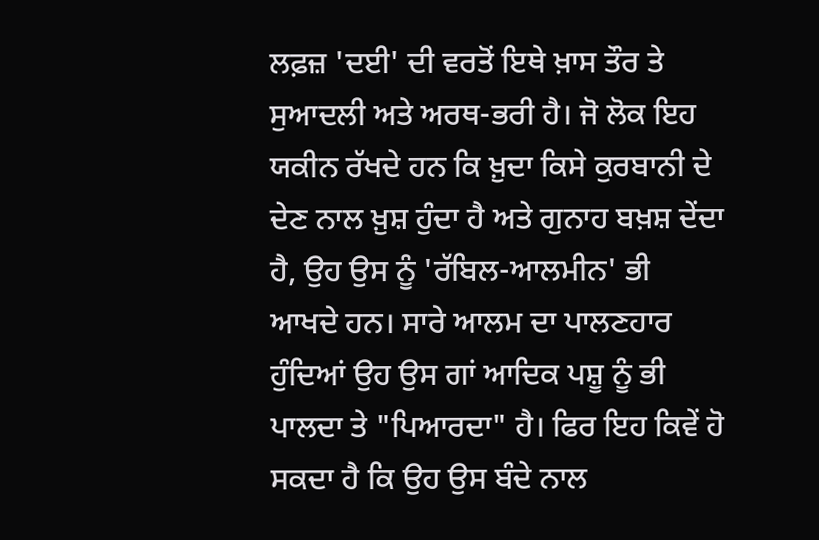ਲਫ਼ਜ਼ 'ਦਈ' ਦੀ ਵਰਤੋਂ ਇਥੇ ਖ਼ਾਸ ਤੌਰ ਤੇ ਸੁਆਦਲੀ ਅਤੇ ਅਰਥ-ਭਰੀ ਹੈ। ਜੋ ਲੋਕ ਇਹ ਯਕੀਨ ਰੱਖਦੇ ਹਨ ਕਿ ਖ਼ੁਦਾ ਕਿਸੇ ਕੁਰਬਾਨੀ ਦੇ ਦੇਣ ਨਾਲ ਖ਼ੁਸ਼ ਹੁੰਦਾ ਹੈ ਅਤੇ ਗੁਨਾਹ ਬਖ਼ਸ਼ ਦੇਂਦਾ ਹੈ, ਉਹ ਉਸ ਨੂੰ 'ਰੱਬਿਲ-ਆਲਮੀਨ' ਭੀ ਆਖਦੇ ਹਨ। ਸਾਰੇ ਆਲਮ ਦਾ ਪਾਲਣਹਾਰ ਹੁੰਦਿਆਂ ਉਹ ਉਸ ਗਾਂ ਆਦਿਕ ਪਸ਼ੂ ਨੂੰ ਭੀ ਪਾਲਦਾ ਤੇ "ਪਿਆਰਦਾ" ਹੈ। ਫਿਰ ਇਹ ਕਿਵੇਂ ਹੋ ਸਕਦਾ ਹੈ ਕਿ ਉਹ ਉਸ ਬੰਦੇ ਨਾਲ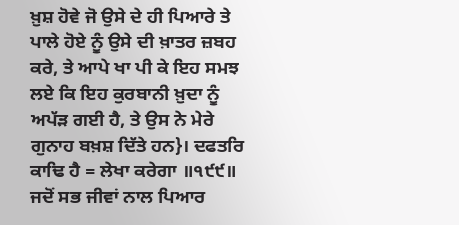ਖ਼ੁਸ਼ ਹੋਵੇ ਜੋ ਉਸੇ ਦੇ ਹੀ ਪਿਆਰੇ ਤੇ ਪਾਲੇ ਹੋਏ ਨੂੰ ਉਸੇ ਦੀ ਖ਼ਾਤਰ ਜ਼ਬਹ ਕਰੇ, ਤੇ ਆਪੇ ਖਾ ਪੀ ਕੇ ਇਹ ਸਮਝ ਲਏ ਕਿ ਇਹ ਕੁਰਬਾਨੀ ਖ਼ੁਦਾ ਨੂੰ ਅਪੱੜ ਗਈ ਹੈ, ਤੇ ਉਸ ਨੇ ਮੇਰੇ ਗੁਨਾਹ ਬਖ਼ਸ਼ ਦਿੱਤੇ ਹਨ}। ਦਫਤਰਿ ਕਾਢਿ ਹੈ = ਲੇਖਾ ਕਰੇਗਾ ॥੧੯੯॥
ਜਦੋਂ ਸਭ ਜੀਵਾਂ ਨਾਲ ਪਿਆਰ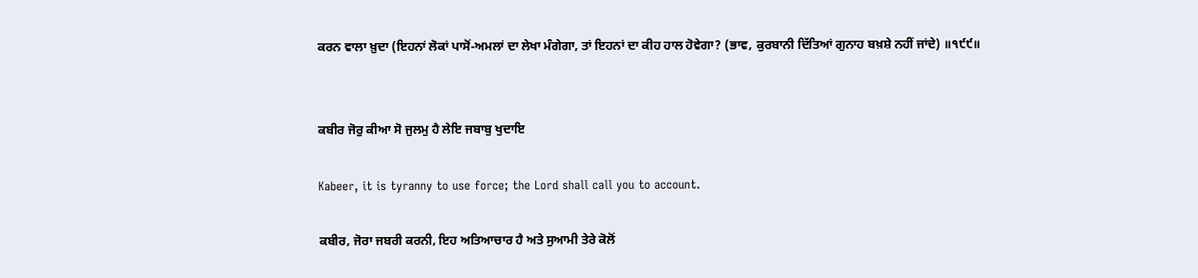ਕਰਨ ਵਾਲਾ ਖ਼ੁਦਾ (ਇਹਨਾਂ ਲੋਕਾਂ ਪਾਸੋਂ-ਅਮਲਾਂ ਦਾ ਲੇਖਾ ਮੰਗੇਗਾ, ਤਾਂ ਇਹਨਾਂ ਦਾ ਕੀਹ ਹਾਲ ਹੋਵੇਗਾ? (ਭਾਵ, ਕੁਰਬਾਨੀ ਦਿੱਤਿਆਂ ਗੁਨਾਹ ਬਖ਼ਸ਼ੇ ਨਹੀਂ ਜਾਂਦੇ) ॥੧੯੯॥


ਕਬੀਰ ਜੋਰੁ ਕੀਆ ਸੋ ਜੁਲਮੁ ਹੈ ਲੇਇ ਜਬਾਬੁ ਖੁਦਾਇ

Kabeer, it is tyranny to use force; the Lord shall call you to account.

ਕਬੀਰ, ਜੋਰਾ ਜਬਰੀ ਕਰਨੀ, ਇਹ ਅਤਿਆਚਾਰ ਹੈ ਅਤੇ ਸੁਆਮੀ ਤੇਰੇ ਕੋਲੋਂ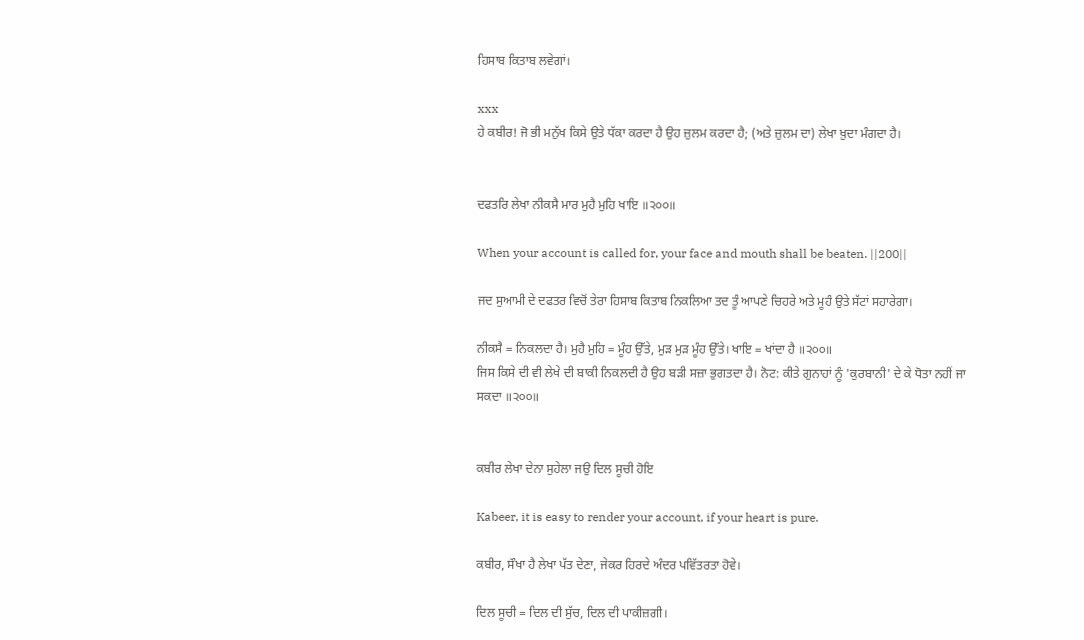ਹਿਸਾਬ ਕਿਤਾਬ ਲਵੇਗਾਂ।

xxx
ਹੇ ਕਬੀਰ! ਜੋ ਭੀ ਮਨੁੱਖ ਕਿਸੇ ਉਤੇ ਧੱਕਾ ਕਰਦਾ ਹੈ ਉਹ ਜ਼ੁਲਮ ਕਰਦਾ ਹੈ; (ਅਤੇ ਜ਼ੁਲਮ ਦਾ) ਲੇਖਾ ਖ਼ੁਦਾ ਮੰਗਦਾ ਹੈ।


ਦਫਤਰਿ ਲੇਖਾ ਨੀਕਸੈ ਮਾਰ ਮੁਹੈ ਮੁਹਿ ਖਾਇ ॥੨੦੦॥

When your account is called for, your face and mouth shall be beaten. ||200||

ਜਦ ਸੁਆਮੀ ਦੇ ਦਫਤਰ ਵਿਚੋਂ ਤੇਰਾ ਹਿਸਾਬ ਕਿਤਾਬ ਨਿਕਲਿਆ ਤਦ ਤੂੰ ਆਪਣੇ ਚਿਹਰੇ ਅਤੇ ਮੂਹੰ ਉਤੇ ਸੱਟਾਂ ਸਹਾਰੇਗਾ।

ਨੀਕਸੈ = ਨਿਕਲਦਾ ਹੈ। ਮੁਹੈ ਮੁਹਿ = ਮੂੰਹ ਉੱਤੇ, ਮੁੜ ਮੁੜ ਮੂੰਹ ਉੱਤੇ। ਖਾਇ = ਖਾਂਦਾ ਹੈ ॥੨੦੦॥
ਜਿਸ ਕਿਸੇ ਦੀ ਵੀ ਲੇਖੇ ਦੀ ਬਾਕੀ ਨਿਕਲਦੀ ਹੈ ਉਹ ਬੜੀ ਸਜ਼ਾ ਭੁਗਤਦਾ ਹੈ। ਨੋਟ: ਕੀਤੇ ਗੁਨਾਹਾਂ ਨੂੰ 'ਕੁਰਬਾਨੀ' ਦੇ ਕੇ ਧੋਤਾ ਨਹੀਂ ਜਾ ਸਕਦਾ ॥੨੦੦॥


ਕਬੀਰ ਲੇਖਾ ਦੇਨਾ ਸੁਹੇਲਾ ਜਉ ਦਿਲ ਸੂਚੀ ਹੋਇ

Kabeer, it is easy to render your account, if your heart is pure.

ਕਬੀਰ, ਸੌਖਾ ਹੈ ਲੇਖਾ ਪੱਤ ਦੇਣਾ, ਜੇਕਰ ਹਿਰਦੇ ਅੰਦਰ ਪਵਿੱਤਰਤਾ ਹੋਵੇ।

ਦਿਲ ਸੂਚੀ = ਦਿਲ ਦੀ ਸੁੱਚ, ਦਿਲ ਦੀ ਪਾਕੀਜ਼ਗੀ।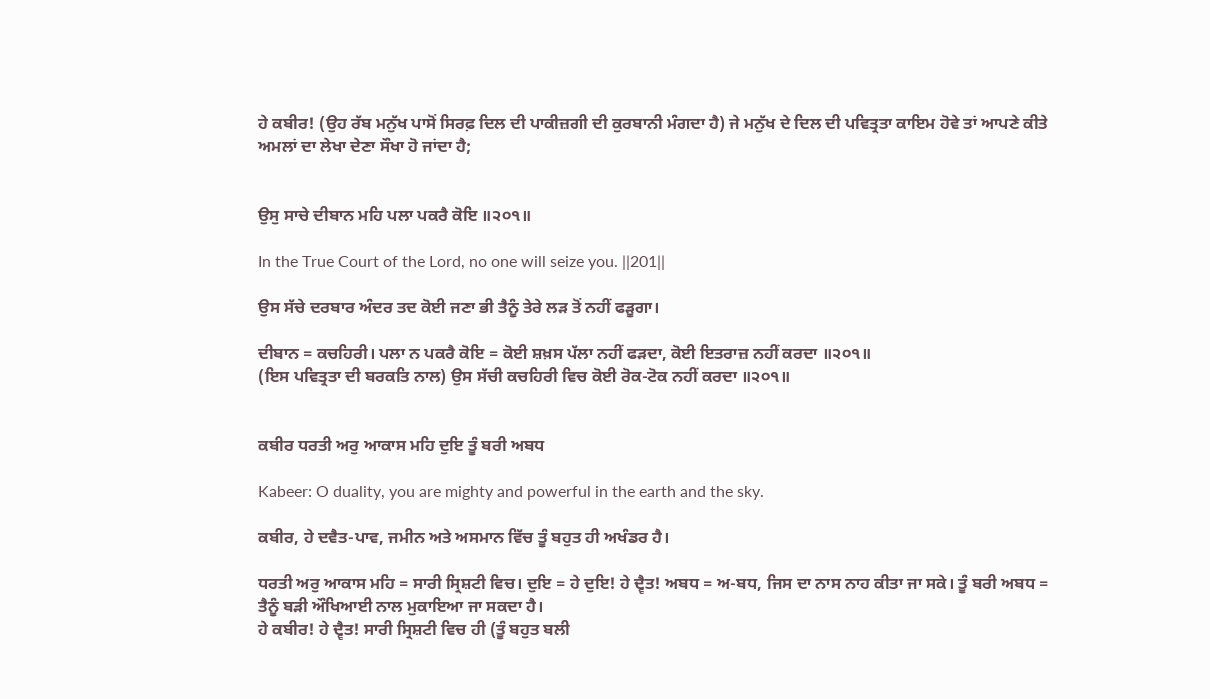ਹੇ ਕਬੀਰ! (ਉਹ ਰੱਬ ਮਨੁੱਖ ਪਾਸੋਂ ਸਿਰਫ਼ ਦਿਲ ਦੀ ਪਾਕੀਜ਼ਗੀ ਦੀ ਕੁਰਬਾਨੀ ਮੰਗਦਾ ਹੈ) ਜੇ ਮਨੁੱਖ ਦੇ ਦਿਲ ਦੀ ਪਵਿਤ੍ਰਤਾ ਕਾਇਮ ਹੋਵੇ ਤਾਂ ਆਪਣੇ ਕੀਤੇ ਅਮਲਾਂ ਦਾ ਲੇਖਾ ਦੇਣਾ ਸੌਖਾ ਹੋ ਜਾਂਦਾ ਹੈ;


ਉਸੁ ਸਾਚੇ ਦੀਬਾਨ ਮਹਿ ਪਲਾ ਪਕਰੈ ਕੋਇ ॥੨੦੧॥

In the True Court of the Lord, no one will seize you. ||201||

ਉਸ ਸੱਚੇ ਦਰਬਾਰ ਅੰਦਰ ਤਦ ਕੋਈ ਜਣਾ ਭੀ ਤੈਨੂੰ ਤੇਰੇ ਲੜ ਤੋਂ ਨਹੀਂ ਫੜੂਗਾ।

ਦੀਬਾਨ = ਕਚਹਿਰੀ। ਪਲਾ ਨ ਪਕਰੈ ਕੋਇ = ਕੋਈ ਸ਼ਖ਼ਸ ਪੱਲਾ ਨਹੀਂ ਫੜਦਾ, ਕੋਈ ਇਤਰਾਜ਼ ਨਹੀਂ ਕਰਦਾ ॥੨੦੧॥
(ਇਸ ਪਵਿਤ੍ਰਤਾ ਦੀ ਬਰਕਤਿ ਨਾਲ) ਉਸ ਸੱਚੀ ਕਚਹਿਰੀ ਵਿਚ ਕੋਈ ਰੋਕ-ਟੋਕ ਨਹੀਂ ਕਰਦਾ ॥੨੦੧॥


ਕਬੀਰ ਧਰਤੀ ਅਰੁ ਆਕਾਸ ਮਹਿ ਦੁਇ ਤੂੰ ਬਰੀ ਅਬਧ

Kabeer: O duality, you are mighty and powerful in the earth and the sky.

ਕਬੀਰ, ਹੇ ਦਵੈਤ-ਪਾਵ, ਜਮੀਨ ਅਤੇ ਅਸਮਾਨ ਵਿੱਚ ਤੂੰ ਬਹੁਤ ਹੀ ਅਖੰਡਰ ਹੈ।

ਧਰਤੀ ਅਰੁ ਆਕਾਸ ਮਹਿ = ਸਾਰੀ ਸ੍ਰਿਸ਼ਟੀ ਵਿਚ। ਦੁਇ = ਹੇ ਦੁਇ! ਹੇ ਦ੍ਵੈਤ! ਅਬਧ = ਅ-ਬਧ, ਜਿਸ ਦਾ ਨਾਸ ਨਾਹ ਕੀਤਾ ਜਾ ਸਕੇ। ਤੂੰ ਬਰੀ ਅਬਧ = ਤੈਨੂੰ ਬੜੀ ਔਖਿਆਈ ਨਾਲ ਮੁਕਾਇਆ ਜਾ ਸਕਦਾ ਹੈ।
ਹੇ ਕਬੀਰ! ਹੇ ਦ੍ਵੈਤ! ਸਾਰੀ ਸ੍ਰਿਸ਼ਟੀ ਵਿਚ ਹੀ (ਤੂੰ ਬਹੁਤ ਬਲੀ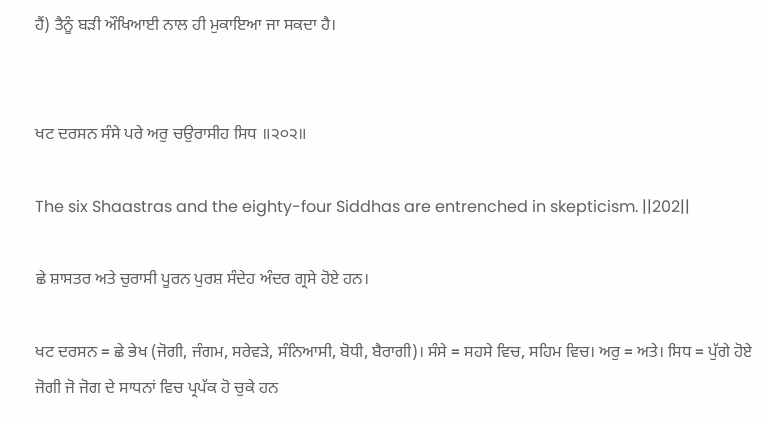ਹੈਂ) ਤੈਨੂੰ ਬੜੀ ਔਖਿਆਈ ਨਾਲ ਹੀ ਮੁਕਾਇਆ ਜਾ ਸਕਦਾ ਹੈ।


ਖਟ ਦਰਸਨ ਸੰਸੇ ਪਰੇ ਅਰੁ ਚਉਰਾਸੀਹ ਸਿਧ ॥੨੦੨॥

The six Shaastras and the eighty-four Siddhas are entrenched in skepticism. ||202||

ਛੇ ਸ਼ਾਸਤਰ ਅਤੇ ਚੁਰਾਸੀ ਪੂਰਨ ਪੁਰਸ਼ ਸੰਦੇਹ ਅੰਦਰ ਗ੍ਰਸੇ ਹੋਏ ਹਨ।

ਖਟ ਦਰਸਨ = ਛੇ ਭੇਖ (ਜੋਗੀ, ਜੰਗਮ, ਸਰੇਵੜੇ, ਸੰਨਿਆਸੀ, ਬੋਧੀ, ਬੈਰਾਗੀ)। ਸੰਸੇ = ਸਹਸੇ ਵਿਚ, ਸਹਿਮ ਵਿਚ। ਅਰੁ = ਅਤੇ। ਸਿਧ = ਪੁੱਗੇ ਹੋਏ ਜੋਗੀ ਜੋ ਜੋਗ ਦੇ ਸਾਧਨਾਂ ਵਿਚ ਪ੍ਰਪੱਕ ਹੋ ਚੁਕੇ ਹਨ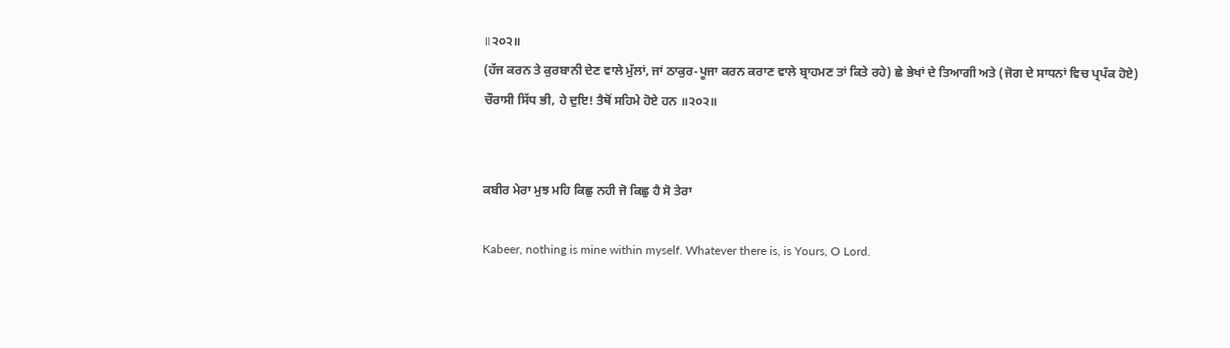॥੨੦੨॥
(ਹੱਜ ਕਰਨ ਤੇ ਕੁਰਬਾਨੀ ਦੇਣ ਵਾਲੇ ਮੁੱਲਾਂ, ਜਾਂ ਠਾਕੁਰ-ਪੂਜਾ ਕਰਨ ਕਰਾਣ ਵਾਲੇ ਬ੍ਰਾਹਮਣ ਤਾਂ ਕਿਤੇ ਰਹੇ) ਛੇ ਭੇਖਾਂ ਦੇ ਤਿਆਗੀ ਅਤੇ (ਜੋਗ ਦੇ ਸਾਧਨਾਂ ਵਿਚ ਪ੍ਰਪੱਕ ਹੋਏ) ਚੌਰਾਸੀ ਸਿੱਧ ਭੀ, ਹੇ ਦੁਇ! ਤੈਥੋਂ ਸਹਿਮੇ ਹੋਏ ਹਨ ॥੨੦੨॥


ਕਬੀਰ ਮੇਰਾ ਮੁਝ ਮਹਿ ਕਿਛੁ ਨਹੀ ਜੋ ਕਿਛੁ ਹੈ ਸੋ ਤੇਰਾ

Kabeer, nothing is mine within myself. Whatever there is, is Yours, O Lord.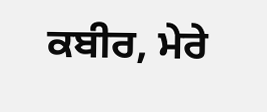ਕਬੀਰ, ਮੇਰੇ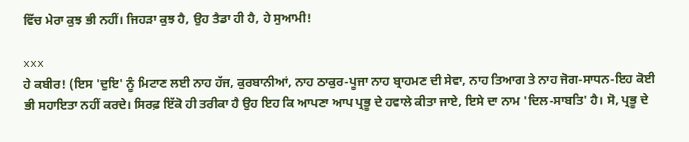ਵਿੱਚ ਮੇਰਾ ਕੁਝ ਭੀ ਨਹੀਂ। ਜਿਹੜਾ ਕੁਝ ਹੈ, ਉਹ ਤੈਡਾ ਹੀ ਹੈ, ਹੇ ਸੁਆਮੀ!

xxx
ਹੇ ਕਬੀਰ! (ਇਸ 'ਦੁਇ' ਨੂੰ ਮਿਟਾਣ ਲਈ ਨਾਹ ਹੱਜ, ਕੁਰਬਾਨੀਆਂ, ਨਾਹ ਠਾਕੁਰ-ਪੂਜਾ ਨਾਹ ਬ੍ਰਾਹਮਣ ਦੀ ਸੇਵਾ, ਨਾਹ ਤਿਆਗ ਤੇ ਨਾਹ ਜੋਗ-ਸਾਧਨ-ਇਹ ਕੋਈ ਭੀ ਸਹਾਇਤਾ ਨਹੀਂ ਕਰਦੇ। ਸਿਰਫ਼ ਇੱਕੋ ਹੀ ਤਰੀਕਾ ਹੈ ਉਹ ਇਹ ਕਿ ਆਪਣਾ ਆਪ ਪ੍ਰਭੂ ਦੇ ਹਵਾਲੇ ਕੀਤਾ ਜਾਏ, ਇਸੇ ਦਾ ਨਾਮ 'ਦਿਲ-ਸਾਬਤਿ' ਹੈ। ਸੋ, ਪ੍ਰਭੂ ਦੇ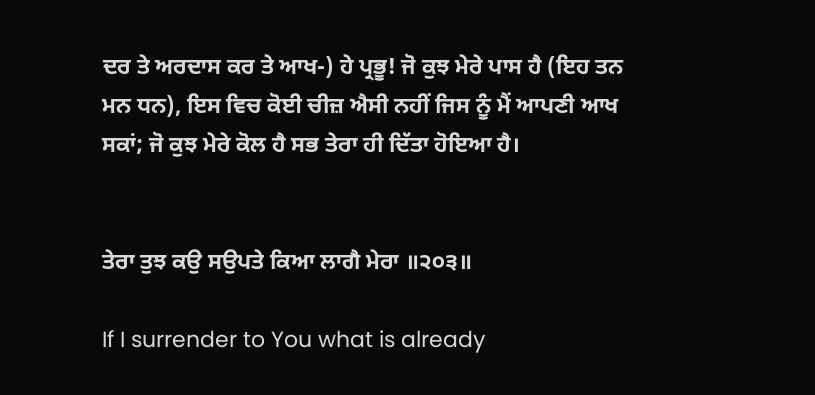ਦਰ ਤੇ ਅਰਦਾਸ ਕਰ ਤੇ ਆਖ-) ਹੇ ਪ੍ਰਭੂ! ਜੋ ਕੁਝ ਮੇਰੇ ਪਾਸ ਹੈ (ਇਹ ਤਨ ਮਨ ਧਨ), ਇਸ ਵਿਚ ਕੋਈ ਚੀਜ਼ ਐਸੀ ਨਹੀਂ ਜਿਸ ਨੂੰ ਮੈਂ ਆਪਣੀ ਆਖ ਸਕਾਂ; ਜੋ ਕੁਝ ਮੇਰੇ ਕੋਲ ਹੈ ਸਭ ਤੇਰਾ ਹੀ ਦਿੱਤਾ ਹੋਇਆ ਹੈ।


ਤੇਰਾ ਤੁਝ ਕਉ ਸਉਪਤੇ ਕਿਆ ਲਾਗੈ ਮੇਰਾ ॥੨੦੩॥

If I surrender to You what is already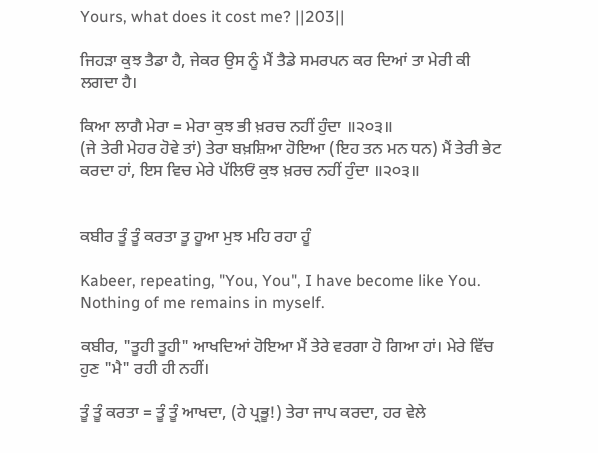Yours, what does it cost me? ||203||

ਜਿਹੜਾ ਕੁਝ ਤੈਡਾ ਹੈ, ਜੇਕਰ ਉਸ ਨੂੰ ਮੈਂ ਤੈਡੇ ਸਮਰਪਨ ਕਰ ਦਿਆਂ ਤਾ ਮੇਰੀ ਕੀ ਲਗਦਾ ਹੈ।

ਕਿਆ ਲਾਗੈ ਮੇਰਾ = ਮੇਰਾ ਕੁਝ ਭੀ ਖ਼ਰਚ ਨਹੀਂ ਹੁੰਦਾ ॥੨੦੩॥
(ਜੇ ਤੇਰੀ ਮੇਹਰ ਹੋਵੇ ਤਾਂ) ਤੇਰਾ ਬਖ਼ਸ਼ਿਆ ਹੋਇਆ (ਇਹ ਤਨ ਮਨ ਧਨ) ਮੈਂ ਤੇਰੀ ਭੇਟ ਕਰਦਾ ਹਾਂ, ਇਸ ਵਿਚ ਮੇਰੇ ਪੱਲਿਓਂ ਕੁਝ ਖ਼ਰਚ ਨਹੀਂ ਹੁੰਦਾ ॥੨੦੩॥


ਕਬੀਰ ਤੂੰ ਤੂੰ ਕਰਤਾ ਤੂ ਹੂਆ ਮੁਝ ਮਹਿ ਰਹਾ ਹੂੰ

Kabeer, repeating, "You, You", I have become like You. Nothing of me remains in myself.

ਕਬੀਰ, "ਤੂਹੀ ਤੂਹੀ" ਆਖਦਿਆਂ ਹੋਇਆ ਮੈਂ ਤੇਰੇ ਵਰਗਾ ਹੋ ਗਿਆ ਹਾਂ। ਮੇਰੇ ਵਿੱਚ ਹੁਣ "ਮੈ" ਰਹੀ ਹੀ ਨਹੀਂ।

ਤੂੰ ਤੂੰ ਕਰਤਾ = ਤੂੰ ਤੂੰ ਆਖਦਾ, (ਹੇ ਪ੍ਰਭੂ!) ਤੇਰਾ ਜਾਪ ਕਰਦਾ, ਹਰ ਵੇਲੇ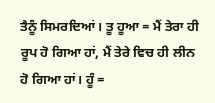ਤੈਨੂੰ ਸਿਮਰਦਿਆਂ। ਤੂ ਹੂਆ = ਮੈਂ ਤੇਰਾ ਹੀ ਰੂਪ ਹੋ ਗਿਆ ਹਾਂ, ਮੈਂ ਤੇਰੇ ਵਿਚ ਹੀ ਲੀਨ ਹੋ ਗਿਆ ਹਾਂ। ਹੂੰ =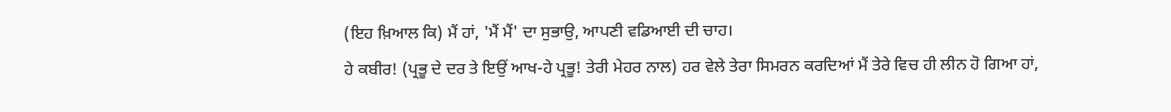(ਇਹ ਖ਼ਿਆਲ ਕਿ) ਮੈਂ ਹਾਂ, 'ਮੈਂ ਮੈਂ' ਦਾ ਸੁਭਾਉ, ਆਪਣੀ ਵਡਿਆਈ ਦੀ ਚਾਹ।
ਹੇ ਕਬੀਰ! (ਪ੍ਰਭੂ ਦੇ ਦਰ ਤੇ ਇਉਂ ਆਖ-ਹੇ ਪ੍ਰਭੂ! ਤੇਰੀ ਮੇਹਰ ਨਾਲ) ਹਰ ਵੇਲੇ ਤੇਰਾ ਸਿਮਰਨ ਕਰਦਿਆਂ ਮੈਂ ਤੇਰੇ ਵਿਚ ਹੀ ਲੀਨ ਹੋ ਗਿਆ ਹਾਂ,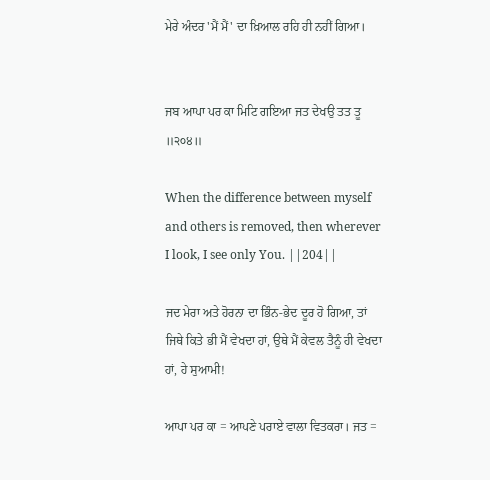ਮੇਰੇ ਅੰਦਰ 'ਮੈਂ ਮੈਂ' ਦਾ ਖ਼ਿਆਲ ਰਹਿ ਹੀ ਨਹੀਂ ਗਿਆ।


ਜਬ ਆਪਾ ਪਰ ਕਾ ਮਿਟਿ ਗਇਆ ਜਤ ਦੇਖਉ ਤਤ ਤੂ ॥੨੦੪॥

When the difference between myself and others is removed, then wherever I look, I see only You. ||204||

ਜਦ ਮੇਰਾ ਅਤੇ ਹੋਰਨਾ ਦਾ ਭਿੰਨ-ਭੇਦ ਦੂਰ ਹੋ ਗਿਆ, ਤਾਂ ਜਿਥੇ ਕਿਤੇ ਭੀ ਮੈਂ ਵੇਖਦਾ ਹਾਂ, ਉਥੇ ਮੈਂ ਕੇਵਲ ਤੈਨੂੰ ਹੀ ਵੇਖਦਾ ਹਾਂ, ਹੇ ਸੁਆਮੀ!

ਆਪਾ ਪਰ ਕਾ = ਆਪਣੇ ਪਰਾਏ ਵਾਲਾ ਵਿਤਕਰਾ। ਜਤ =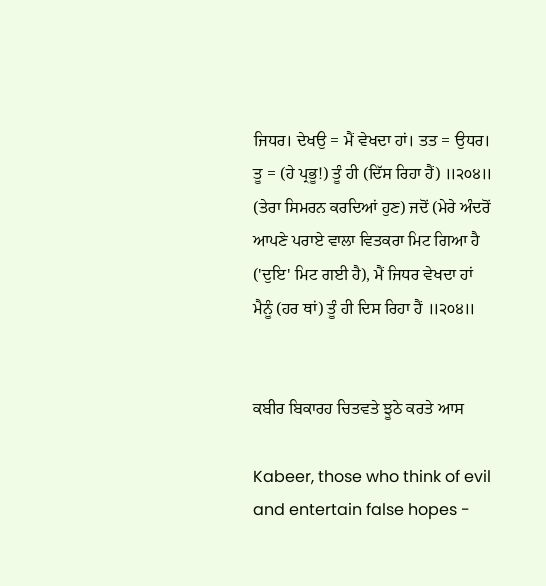ਜਿਧਰ। ਦੇਖਉ = ਮੈਂ ਵੇਖਦਾ ਹਾਂ। ਤਤ = ਉਧਰ। ਤੂ = (ਹੇ ਪ੍ਰਭੂ!) ਤੂੰ ਹੀ (ਦਿੱਸ ਰਿਹਾ ਹੈਂ) ॥੨੦੪॥
(ਤੇਰਾ ਸਿਮਰਨ ਕਰਦਿਆਂ ਹੁਣ) ਜਦੋਂ (ਮੇਰੇ ਅੰਦਰੋਂ ਆਪਣੇ ਪਰਾਏ ਵਾਲਾ ਵਿਤਕਰਾ ਮਿਟ ਗਿਆ ਹੈ ('ਦੁਇ' ਮਿਟ ਗਈ ਹੈ), ਮੈਂ ਜਿਧਰ ਵੇਖਦਾ ਹਾਂ ਮੈਨੂੰ (ਹਰ ਥਾਂ) ਤੂੰ ਹੀ ਦਿਸ ਰਿਹਾ ਹੈਂ ॥੨੦੪॥


ਕਬੀਰ ਬਿਕਾਰਹ ਚਿਤਵਤੇ ਝੂਠੇ ਕਰਤੇ ਆਸ

Kabeer, those who think of evil and entertain false hopes -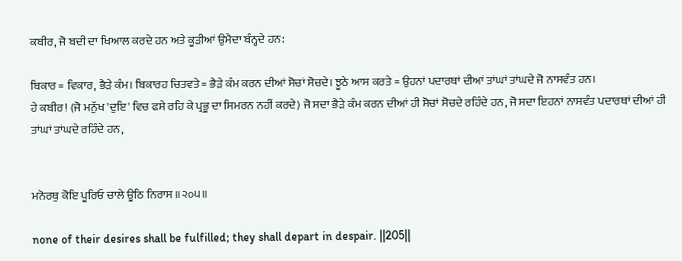ਕਬੀਰ, ਜੋ ਬਦੀ ਦਾ ਖਿਆਲ ਕਰਦੇ ਹਨ ਅਤੇ ਕੂੜੀਆਂ ਉਮੈਦਾ ਬੰਨ੍ਹਦੇ ਹਨ:

ਬਿਕਾਰ = ਵਿਕਾਰ, ਭੈੜੇ ਕੰਮ। ਬਿਕਾਰਹ ਚਿਤਵਤੇ = ਭੈੜੇ ਕੰਮ ਕਰਨ ਦੀਆਂ ਸੋਚਾਂ ਸੋਚਦੇ। ਝੂਠੇ ਆਸ ਕਰਤੇ = ਉਹਨਾਂ ਪਦਾਰਥਾਂ ਦੀਆਂ ਤਾਂਘਾਂ ਤਾਂਘਦੇ ਜੋ ਨਾਸਵੰਤ ਹਨ।
ਹੇ ਕਬੀਰ! (ਜੋ ਮਨੁੱਖ 'ਦੁਇ' ਵਿਚ ਫਸੇ ਰਹਿ ਕੇ ਪ੍ਰਭੂ ਦਾ ਸਿਮਰਨ ਨਹੀਂ ਕਰਦੇ) ਜੋ ਸਦਾ ਭੈੜੇ ਕੰਮ ਕਰਨ ਦੀਆਂ ਹੀ ਸੋਚਾਂ ਸੋਚਦੇ ਰਹਿੰਦੇ ਹਨ, ਜੋ ਸਦਾ ਇਹਨਾਂ ਨਾਸਵੰਤ ਪਦਾਰਥਾਂ ਦੀਆਂ ਹੀ ਤਾਂਘਾਂ ਤਾਂਘਦੇ ਰਹਿੰਦੇ ਹਨ,


ਮਨੋਰਥੁ ਕੋਇ ਪੂਰਿਓ ਚਾਲੇ ਊਠਿ ਨਿਰਾਸ ॥੨੦੫॥

none of their desires shall be fulfilled; they shall depart in despair. ||205||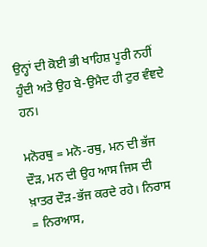ਉਨ੍ਹਾਂ ਦੀ ਕੋਈ ਭੀ ਖਾਹਿਸ਼ ਪੂਰੀ ਨਹੀਂ ਹੁੰਦੀ ਅਤੇ ਉਹ ਬੇ-ਉਮੈਦ ਹੀ ਟੁਰ ਵੰਞਦੇ ਹਨ।

ਮਨੋਰਥੁ = ਮਨੋ-ਰਥੁ, ਮਨ ਦੀ ਭੱਜ ਦੌੜ, ਮਨ ਦੀ ਉਹ ਆਸ ਜਿਸ ਦੀ ਖ਼ਾਤਰ ਦੌੜ-ਭੱਜ ਕਰਦੇ ਰਹੇ। ਨਿਰਾਸ = ਨਿਰਆਸ,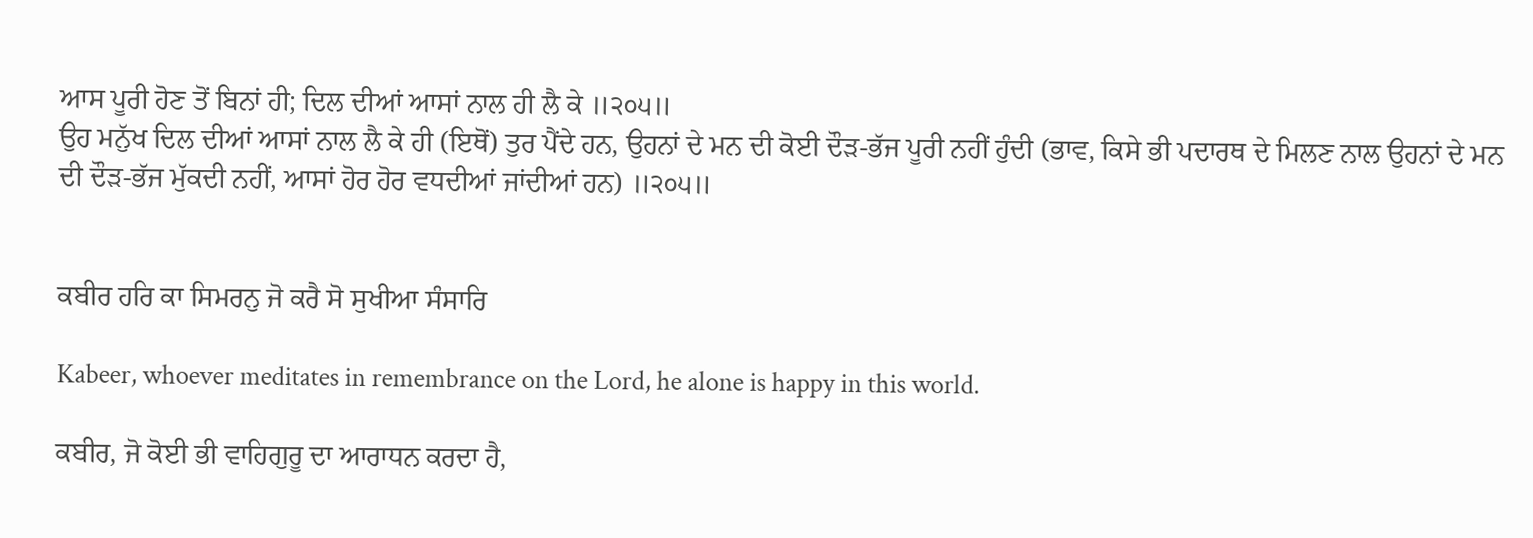ਆਸ ਪੂਰੀ ਹੋਣ ਤੋਂ ਬਿਨਾਂ ਹੀ; ਦਿਲ ਦੀਆਂ ਆਸਾਂ ਨਾਲ ਹੀ ਲੈ ਕੇ ॥੨੦੫॥
ਉਹ ਮਨੁੱਖ ਦਿਲ ਦੀਆਂ ਆਸਾਂ ਨਾਲ ਲੈ ਕੇ ਹੀ (ਇਥੋਂ) ਤੁਰ ਪੈਂਦੇ ਹਨ, ਉਹਨਾਂ ਦੇ ਮਨ ਦੀ ਕੋਈ ਦੌੜ-ਭੱਜ ਪੂਰੀ ਨਹੀਂ ਹੁੰਦੀ (ਭਾਵ, ਕਿਸੇ ਭੀ ਪਦਾਰਥ ਦੇ ਮਿਲਣ ਨਾਲ ਉਹਨਾਂ ਦੇ ਮਨ ਦੀ ਦੌੜ-ਭੱਜ ਮੁੱਕਦੀ ਨਹੀਂ, ਆਸਾਂ ਹੋਰ ਹੋਰ ਵਧਦੀਆਂ ਜਾਂਦੀਆਂ ਹਨ) ॥੨੦੫॥


ਕਬੀਰ ਹਰਿ ਕਾ ਸਿਮਰਨੁ ਜੋ ਕਰੈ ਸੋ ਸੁਖੀਆ ਸੰਸਾਰਿ

Kabeer, whoever meditates in remembrance on the Lord, he alone is happy in this world.

ਕਬੀਰ, ਜੋ ਕੋਈ ਭੀ ਵਾਹਿਗੁਰੂ ਦਾ ਆਰਾਧਨ ਕਰਦਾ ਹੈ,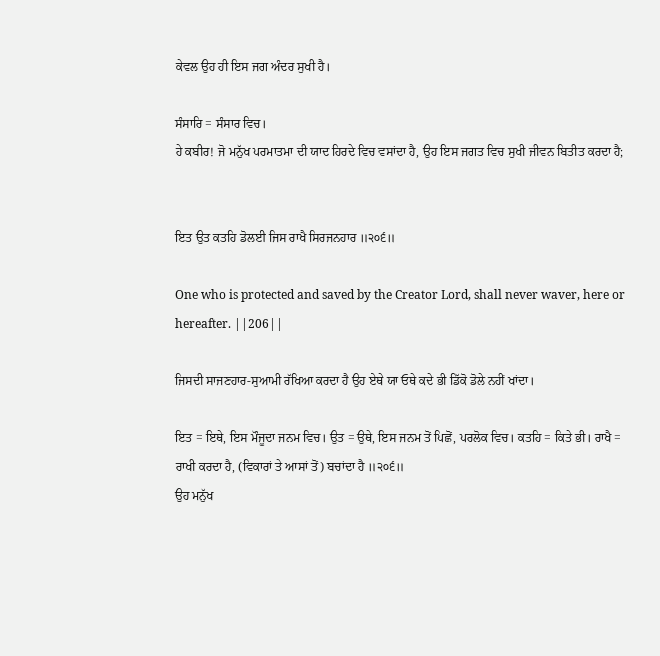ਕੇਵਲ ਉਹ ਹੀ ਇਸ ਜਗ ਅੰਦਰ ਸੁਖੀ ਹੈ।

ਸੰਸਾਰਿ = ਸੰਸਾਰ ਵਿਚ।
ਹੇ ਕਬੀਰ! ਜੋ ਮਨੁੱਖ ਪਰਮਾਤਮਾ ਦੀ ਯਾਦ ਹਿਰਦੇ ਵਿਚ ਵਸਾਂਦਾ ਹੈ, ਉਹ ਇਸ ਜਗਤ ਵਿਚ ਸੁਖੀ ਜੀਵਨ ਬਿਤੀਤ ਕਰਦਾ ਹੈ;


ਇਤ ਉਤ ਕਤਹਿ ਡੋਲਈ ਜਿਸ ਰਾਖੈ ਸਿਰਜਨਹਾਰ ॥੨੦੬॥

One who is protected and saved by the Creator Lord, shall never waver, here or hereafter. ||206||

ਜਿਸਦੀ ਸਾਜਣਹਾਰ-ਸੁਆਮੀ ਰੱਖਿਆ ਕਰਦਾ ਹੈ ਉਹ ਏਥੇ ਯਾ ਓਥੇ ਕਦੇ ਭੀ ਡਿੱਕੋ ਡੋਲੇ ਨਹੀਂ ਖਾਂਦਾ।

ਇਤ = ਇਥੇ, ਇਸ ਮੌਜੂਦਾ ਜਨਮ ਵਿਚ। ਉਤ = ਉਥੇ, ਇਸ ਜਨਮ ਤੋਂ ਪਿਛੋਂ, ਪਰਲੋਕ ਵਿਚ। ਕਤਹਿ = ਕਿਤੇ ਭੀ। ਰਾਖੈ = ਰਾਖੀ ਕਰਦਾ ਹੈ, (ਵਿਕਾਰਾਂ ਤੇ ਆਸਾਂ ਤੋਂ) ਬਚਾਂਦਾ ਹੈ ॥੨੦੬॥
ਉਹ ਮਨੁੱਖ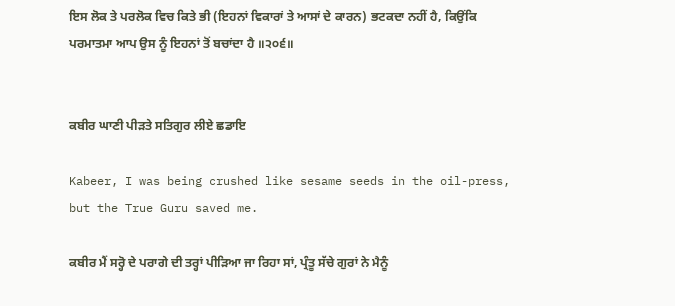ਇਸ ਲੋਕ ਤੇ ਪਰਲੋਕ ਵਿਚ ਕਿਤੇ ਭੀ (ਇਹਨਾਂ ਵਿਕਾਰਾਂ ਤੇ ਆਸਾਂ ਦੇ ਕਾਰਨ) ਭਟਕਦਾ ਨਹੀਂ ਹੈ, ਕਿਉਂਕਿ ਪਰਮਾਤਮਾ ਆਪ ਉਸ ਨੂੰ ਇਹਨਾਂ ਤੋਂ ਬਚਾਂਦਾ ਹੈ ॥੨੦੬॥


ਕਬੀਰ ਘਾਣੀ ਪੀੜਤੇ ਸਤਿਗੁਰ ਲੀਏ ਛਡਾਇ

Kabeer, I was being crushed like sesame seeds in the oil-press, but the True Guru saved me.

ਕਬੀਰ ਮੈਂ ਸਰ੍ਹੋ ਦੇ ਪਰਾਗੇ ਦੀ ਤਰ੍ਹਾਂ ਪੀੜਿਆ ਜਾ ਰਿਹਾ ਸਾਂ, ਪ੍ਰੰਤੂ ਸੱਚੇ ਗੁਰਾਂ ਨੇ ਮੈਨੂੰ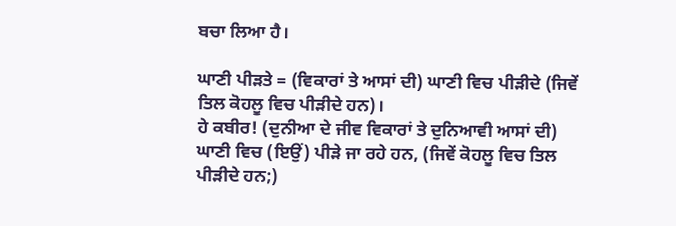ਬਚਾ ਲਿਆ ਹੈ।

ਘਾਣੀ ਪੀੜਤੇ = (ਵਿਕਾਰਾਂ ਤੇ ਆਸਾਂ ਦੀ) ਘਾਣੀ ਵਿਚ ਪੀੜੀਦੇ (ਜਿਵੇਂ ਤਿਲ ਕੋਹਲੂ ਵਿਚ ਪੀੜੀਦੇ ਹਨ)।
ਹੇ ਕਬੀਰ! (ਦੁਨੀਆ ਦੇ ਜੀਵ ਵਿਕਾਰਾਂ ਤੇ ਦੁਨਿਆਵੀ ਆਸਾਂ ਦੀ) ਘਾਣੀ ਵਿਚ (ਇਉਂ) ਪੀੜੇ ਜਾ ਰਹੇ ਹਨ, (ਜਿਵੇਂ ਕੋਹਲੂ ਵਿਚ ਤਿਲ ਪੀੜੀਦੇ ਹਨ;)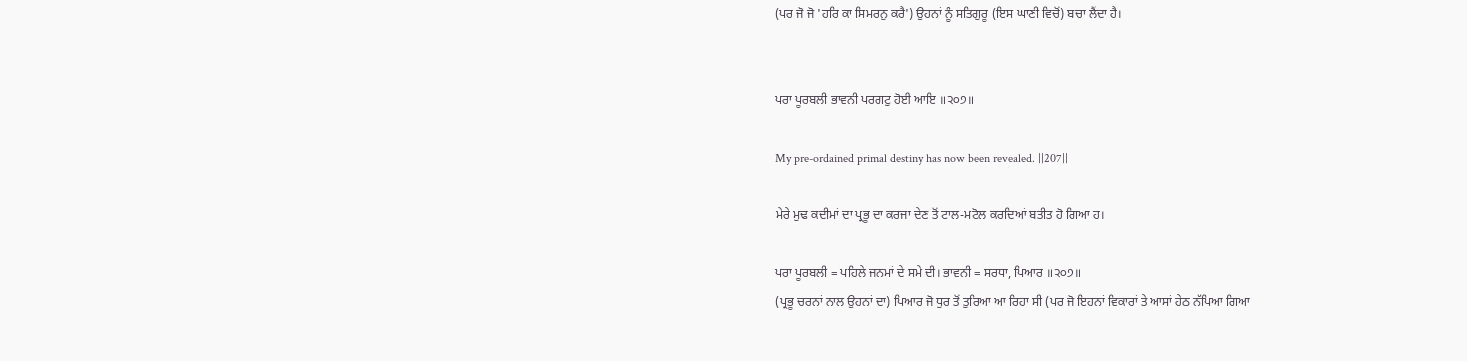(ਪਰ ਜੋ ਜੋ 'ਹਰਿ ਕਾ ਸਿਮਰਨੁ ਕਰੈ') ਉਹਨਾਂ ਨੂੰ ਸਤਿਗੁਰੂ (ਇਸ ਘਾਣੀ ਵਿਚੋਂ) ਬਚਾ ਲੈਂਦਾ ਹੈ।


ਪਰਾ ਪੂਰਬਲੀ ਭਾਵਨੀ ਪਰਗਟੁ ਹੋਈ ਆਇ ॥੨੦੭॥

My pre-ordained primal destiny has now been revealed. ||207||

ਮੇਰੇ ਮੁਢ ਕਦੀਮਾਂ ਦਾ ਪ੍ਰਭੂ ਦਾ ਕਰਜਾ ਦੇਣ ਤੋਂ ਟਾਲ-ਮਟੋਲ ਕਰਦਿਆਂ ਬਤੀਤ ਹੋ ਗਿਆ ਹ।

ਪਰਾ ਪੂਰਬਲੀ = ਪਹਿਲੇ ਜਨਮਾਂ ਦੇ ਸਮੇ ਦੀ। ਭਾਵਨੀ = ਸਰਧਾ, ਪਿਆਰ ॥੨੦੭॥
(ਪ੍ਰਭੂ ਚਰਨਾਂ ਨਾਲ ਉਹਨਾਂ ਦਾ) ਪਿਆਰ ਜੋ ਧੁਰ ਤੋਂ ਤੁਰਿਆ ਆ ਰਿਹਾ ਸੀ (ਪਰ ਜੋ ਇਹਨਾਂ ਵਿਕਾਰਾਂ ਤੇ ਆਸਾਂ ਹੇਠ ਨੱਪਿਆ ਗਿਆ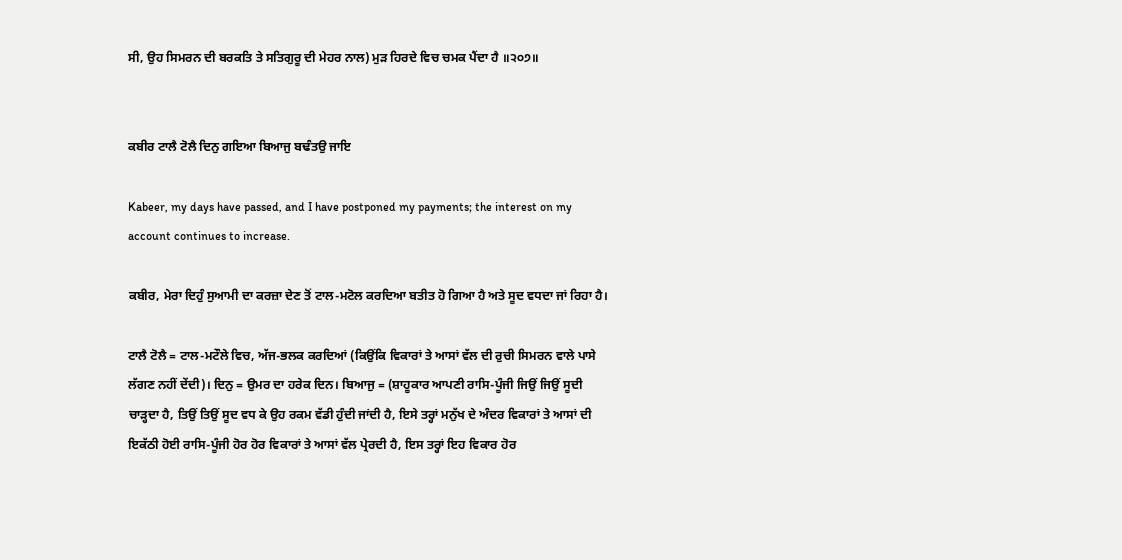ਸੀ, ਉਹ ਸਿਮਰਨ ਦੀ ਬਰਕਤਿ ਤੇ ਸਤਿਗੁਰੂ ਦੀ ਮੇਹਰ ਨਾਲ) ਮੁੜ ਹਿਰਦੇ ਵਿਚ ਚਮਕ ਪੈਂਦਾ ਹੈ ॥੨੦੭॥


ਕਬੀਰ ਟਾਲੈ ਟੋਲੈ ਦਿਨੁ ਗਇਆ ਬਿਆਜੁ ਬਢੰਤਉ ਜਾਇ

Kabeer, my days have passed, and I have postponed my payments; the interest on my account continues to increase.

ਕਬੀਰ, ਮੇਰਾ ਦਿਹੁੰ ਸੁਆਮੀ ਦਾ ਕਰਜ਼ਾ ਦੇਣ ਤੋਂ ਟਾਲ-ਮਟੋਲ ਕਰਦਿਆ ਬਤੀਤ ਹੋ ਗਿਆ ਹੈ ਅਤੇ ਸੂਦ ਵਧਦਾ ਜਾਂ ਰਿਹਾ ਹੈ।

ਟਾਲੈ ਟੋਲੈ = ਟਾਲ-ਮਟੌਲੇ ਵਿਚ, ਅੱਜ-ਭਲਕ ਕਰਦਿਆਂ (ਕਿਉਂਕਿ ਵਿਕਾਰਾਂ ਤੇ ਆਸਾਂ ਵੱਲ ਦੀ ਰੁਚੀ ਸਿਮਰਨ ਵਾਲੇ ਪਾਸੇ ਲੱਗਣ ਨਹੀਂ ਦੇਂਦੀ)। ਦਿਨੁ = ਉਮਰ ਦਾ ਹਰੇਕ ਦਿਨ। ਬਿਆਜੁ = (ਸ਼ਾਹੂਕਾਰ ਆਪਣੀ ਰਾਸਿ-ਪੂੰਜੀ ਜਿਉਂ ਜਿਉਂ ਸੂਦੀ ਚਾੜ੍ਹਦਾ ਹੈ, ਤਿਉਂ ਤਿਉਂ ਸੂਦ ਵਧ ਕੇ ਉਹ ਰਕਮ ਵੱਡੀ ਹੁੰਦੀ ਜਾਂਦੀ ਹੈ, ਇਸੇ ਤਰ੍ਹਾਂ ਮਨੁੱਖ ਦੇ ਅੰਦਰ ਵਿਕਾਰਾਂ ਤੇ ਆਸਾਂ ਦੀ ਇਕੱਠੀ ਹੋਈ ਰਾਸਿ-ਪੂੰਜੀ ਹੋਰ ਹੋਰ ਵਿਕਾਰਾਂ ਤੇ ਆਸਾਂ ਵੱਲ ਪ੍ਰੇਰਦੀ ਹੈ, ਇਸ ਤਰ੍ਹਾਂ ਇਹ ਵਿਕਾਰ ਹੋਰ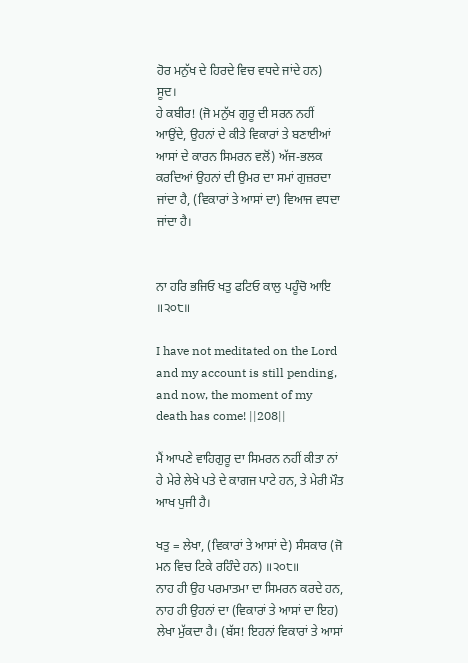ਹੋਰ ਮਨੁੱਖ ਦੇ ਹਿਰਦੇ ਵਿਚ ਵਧਦੇ ਜਾਂਦੇ ਹਨ) ਸੂਦ।
ਹੇ ਕਬੀਰ! (ਜੋ ਮਨੁੱਖ ਗੁਰੂ ਦੀ ਸਰਨ ਨਹੀਂ ਆਉਂਦੇ, ਉਹਨਾਂ ਦੇ ਕੀਤੇ ਵਿਕਾਰਾਂ ਤੇ ਬਣਾਈਆਂ ਆਸਾਂ ਦੇ ਕਾਰਨ ਸਿਮਰਨ ਵਲੋਂ) ਅੱਜ-ਭਲਕ ਕਰਦਿਆਂ ਉਹਨਾਂ ਦੀ ਉਮਰ ਦਾ ਸਮਾਂ ਗੁਜ਼ਰਦਾ ਜਾਂਦਾ ਹੈ, (ਵਿਕਾਰਾਂ ਤੇ ਆਸਾਂ ਦਾ) ਵਿਆਜ ਵਧਦਾ ਜਾਂਦਾ ਹੈ।


ਨਾ ਹਰਿ ਭਜਿਓ ਖਤੁ ਫਟਿਓ ਕਾਲੁ ਪਹੂੰਚੋ ਆਇ ॥੨੦੮॥

I have not meditated on the Lord and my account is still pending, and now, the moment of my death has come! ||208||

ਮੈਂ ਆਪਣੇ ਵਾਹਿਗੁਰੂ ਦਾ ਸਿਮਰਨ ਨਹੀਂ ਕੀਤਾ ਨਾਂ ਹੇ ਮੇਰੇ ਲੇਖੇ ਪਤੇ ਦੇ ਕਾਗਜ ਪਾਟੇ ਹਨ, ਤੇ ਮੇਰੀ ਮੌਤ ਆਖ ਪੁਜੀ ਹੈ।

ਖਤੁ = ਲੇਖਾ, (ਵਿਕਾਰਾਂ ਤੇ ਆਸਾਂ ਦੇ) ਸੰਸਕਾਰ (ਜੋ ਮਨ ਵਿਚ ਟਿਕੇ ਰਹਿੰਦੇ ਹਨ) ॥੨੦੮॥
ਨਾਹ ਹੀ ਉਹ ਪਰਮਾਤਮਾ ਦਾ ਸਿਮਰਨ ਕਰਦੇ ਹਨ, ਨਾਹ ਹੀ ਉਹਨਾਂ ਦਾ (ਵਿਕਾਰਾਂ ਤੇ ਆਸਾਂ ਦਾ ਇਹ) ਲੇਖਾ ਮੁੱਕਦਾ ਹੈ। (ਬੱਸ! ਇਹਨਾਂ ਵਿਕਾਰਾਂ ਤੇ ਆਸਾਂ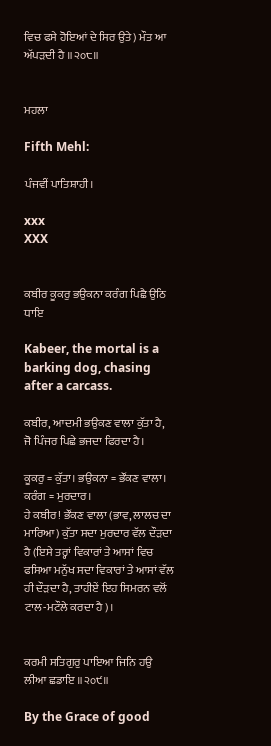ਵਿਚ ਫਸੇ ਹੋਇਆਂ ਦੇ ਸਿਰ ਉਤੇ) ਮੌਤ ਆ ਅੱਪੜਦੀ ਹੈ ॥੨੦੮॥


ਮਹਲਾ

Fifth Mehl:

ਪੰਜਵੀਂ ਪਾਤਿਸ਼ਾਹੀ।

xxx
XXX


ਕਬੀਰ ਕੂਕਰੁ ਭਉਕਨਾ ਕਰੰਗ ਪਿਛੈ ਉਠਿ ਧਾਇ

Kabeer, the mortal is a barking dog, chasing after a carcass.

ਕਬੀਰ, ਆਦਮੀ ਭਉਕਣ ਵਾਲਾ ਕੁੱਤਾ ਹੈ, ਜੋ ਪਿੰਜਰ ਪਿਛੇ ਭਜਦਾ ਫਿਰਦਾ ਹੈ।

ਕੂਕਰੁ = ਕੁੱਤਾ। ਭਉਕਨਾ = ਭੌਂਕਣ ਵਾਲਾ। ਕਰੰਗ = ਮੁਰਦਾਰ।
ਹੇ ਕਬੀਰ! ਭੌਂਕਣ ਵਾਲਾ (ਭਾਵ, ਲਾਲਚ ਦਾ ਮਾਰਿਆ) ਕੁੱਤਾ ਸਦਾ ਮੁਰਦਾਰ ਵੱਲ ਦੌੜਦਾ ਹੈ (ਇਸੇ ਤਰ੍ਹਾਂ ਵਿਕਾਰਾਂ ਤੇ ਆਸਾਂ ਵਿਚ ਫਸਿਆ ਮਨੁੱਖ ਸਦਾ ਵਿਕਾਰਾਂ ਤੇ ਆਸਾਂ ਵੱਲ ਹੀ ਦੌੜਦਾ ਹੈ, ਤਾਹੀਏਂ ਇਹ ਸਿਮਰਨ ਵਲੋਂ ਟਾਲ-ਮਟੌਲੇ ਕਰਦਾ ਹੈ)।


ਕਰਮੀ ਸਤਿਗੁਰੁ ਪਾਇਆ ਜਿਨਿ ਹਉ ਲੀਆ ਛਡਾਇ ॥੨੦੯॥

By the Grace of good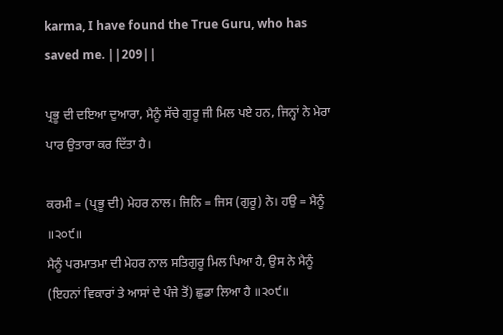karma, I have found the True Guru, who has saved me. ||209||

ਪ੍ਰਭੂ ਦੀ ਦਇਆ ਦੁਆਰਾ, ਮੈਨੂੰ ਸੱਚੇ ਗੁਰੂ ਜੀ ਮਿਲ ਪਏ ਹਨ, ਜਿਨ੍ਹਾਂ ਨੇ ਮੇਰਾ ਪਾਰ ਉਤਾਰਾ ਕਰ ਦਿੱਤਾ ਹੈ।

ਕਰਮੀ = (ਪ੍ਰਭੂ ਦੀ) ਮੇਹਰ ਨਾਲ। ਜਿਨਿ = ਜਿਸ (ਗੁਰੂ) ਨੇ। ਹਉ = ਮੈਨੂੰ ॥੨੦੯॥
ਮੈਨੂੰ ਪਰਮਾਤਮਾ ਦੀ ਮੇਹਰ ਨਾਲ ਸਤਿਗੁਰੂ ਮਿਲ ਪਿਆ ਹੈ, ਉਸ ਨੇ ਮੈਨੂੰ (ਇਹਨਾਂ ਵਿਕਾਰਾਂ ਤੇ ਆਸਾਂ ਦੇ ਪੰਜੇ ਤੋਂ) ਛੁਡਾ ਲਿਆ ਹੈ ॥੨੦੯॥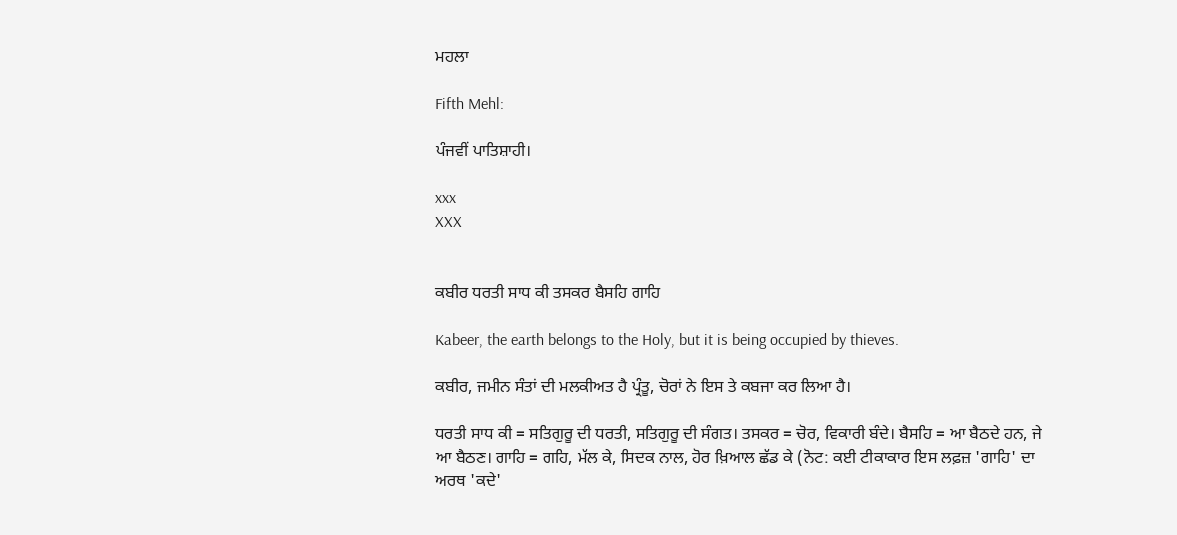ਮਹਲਾ

Fifth Mehl:

ਪੰਜਵੀਂ ਪਾਤਿਸ਼ਾਹੀ।

xxx
XXX


ਕਬੀਰ ਧਰਤੀ ਸਾਧ ਕੀ ਤਸਕਰ ਬੈਸਹਿ ਗਾਹਿ

Kabeer, the earth belongs to the Holy, but it is being occupied by thieves.

ਕਬੀਰ, ਜਮੀਨ ਸੰਤਾਂ ਦੀ ਮਲਕੀਅਤ ਹੈ ਪ੍ਰੰਤੂ, ਚੋਰਾਂ ਨੇ ਇਸ ਤੇ ਕਬਜਾ ਕਰ ਲਿਆ ਹੈ।

ਧਰਤੀ ਸਾਧ ਕੀ = ਸਤਿਗੁਰੂ ਦੀ ਧਰਤੀ, ਸਤਿਗੁਰੂ ਦੀ ਸੰਗਤ। ਤਸਕਰ = ਚੋਰ, ਵਿਕਾਰੀ ਬੰਦੇ। ਬੈਸਹਿ = ਆ ਬੈਠਦੇ ਹਨ, ਜੇ ਆ ਬੈਠਣ। ਗਾਹਿ = ਗਹਿ, ਮੱਲ ਕੇ, ਸਿਦਕ ਨਾਲ, ਹੋਰ ਖ਼ਿਆਲ ਛੱਡ ਕੇ (ਨੋਟ: ਕਈ ਟੀਕਾਕਾਰ ਇਸ ਲਫ਼ਜ਼ 'ਗਾਹਿ' ਦਾ ਅਰਥ 'ਕਦੇ'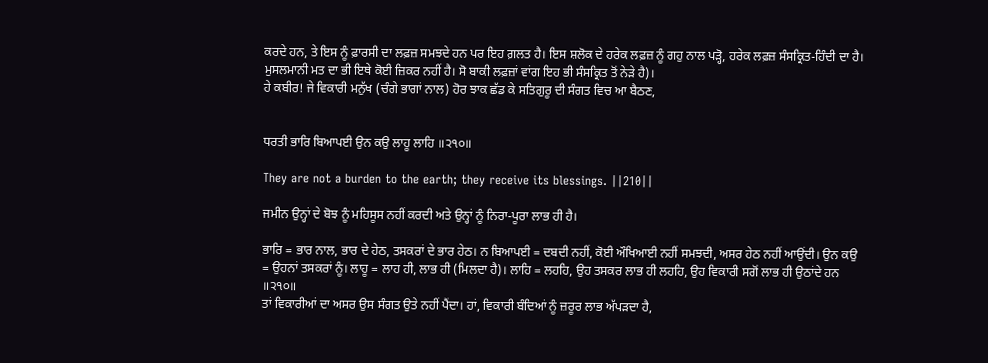ਕਰਦੇ ਹਨ, ਤੇ ਇਸ ਨੂੰ ਫ਼ਾਰਸੀ ਦਾ ਲਫ਼ਜ਼ ਸਮਝਦੇ ਹਨ ਪਰ ਇਹ ਗ਼ਲਤ ਹੈ। ਇਸ ਸ਼ਲੋਕ ਦੇ ਹਰੇਕ ਲਫ਼ਜ਼ ਨੂੰ ਗਹੁ ਨਾਲ ਪੜ੍ਹੋ, ਹਰੇਕ ਲਫ਼ਜ਼ ਸੰਸਕ੍ਰਿਤ-ਹਿੰਦੀ ਦਾ ਹੈ। ਮੁਸਲਮਾਨੀ ਮਤ ਦਾ ਭੀ ਇਥੇ ਕੋਈ ਜ਼ਿਕਰ ਨਹੀਂ ਹੈ। ਸੋ ਬਾਕੀ ਲਫ਼ਜ਼ਾਂ ਵਾਂਗ ਇਹ ਭੀ ਸੰਸਕ੍ਰਿਤ ਤੋਂ ਨੇੜੇ ਹੈ)।
ਹੇ ਕਬੀਰ! ਜੇ ਵਿਕਾਰੀ ਮਨੁੱਖ (ਚੰਗੇ ਭਾਗਾਂ ਨਾਲ) ਹੋਰ ਝਾਕ ਛੱਡ ਕੇ ਸਤਿਗੁਰੂ ਦੀ ਸੰਗਤ ਵਿਚ ਆ ਬੈਠਣ,


ਧਰਤੀ ਭਾਰਿ ਬਿਆਪਈ ਉਨ ਕਉ ਲਾਹੂ ਲਾਹਿ ॥੨੧੦॥

They are not a burden to the earth; they receive its blessings. ||210||

ਜਮੀਨ ਉਨ੍ਹਾਂ ਦੇ ਬੋਝ ਨੂੰ ਮਹਿਸੂਸ ਨਹੀਂ ਕਰਦੀ ਅਤੇ ਉਨ੍ਹਾਂ ਨੂੰ ਨਿਰਾ-ਪੂਰਾ ਲਾਭ ਹੀ ਹੈ।

ਭਾਰਿ = ਭਾਰ ਨਾਲ, ਭਾਰ ਦੇ ਹੇਠ, ਤਸਕਰਾਂ ਦੇ ਭਾਰ ਹੇਠ। ਨ ਬਿਆਪਈ = ਦਬਦੀ ਨਹੀਂ, ਕੋਈ ਔਖਿਆਈ ਨਹੀਂ ਸਮਝਦੀ, ਅਸਰ ਹੇਠ ਨਹੀਂ ਆਉਂਦੀ। ਉਨ ਕਉ = ਉਹਨਾਂ ਤਸਕਰਾਂ ਨੂੰ। ਲਾਹੂ = ਲਾਹ ਹੀ, ਲਾਭ ਹੀ (ਮਿਲਦਾ ਹੈ)। ਲਾਹਿ = ਲਹਹਿ, ਉਹ ਤਸਕਰ ਲਾਭ ਹੀ ਲਹਹਿ, ਉਹ ਵਿਕਾਰੀ ਸਗੋਂ ਲਾਭ ਹੀ ਉਠਾਂਦੇ ਹਨ ॥੨੧੦॥
ਤਾਂ ਵਿਕਾਰੀਆਂ ਦਾ ਅਸਰ ਉਸ ਸੰਗਤ ਉਤੇ ਨਹੀਂ ਪੈਂਦਾ। ਹਾਂ, ਵਿਕਾਰੀ ਬੰਦਿਆਂ ਨੂੰ ਜ਼ਰੂਰ ਲਾਭ ਅੱਪੜਦਾ ਹੈ,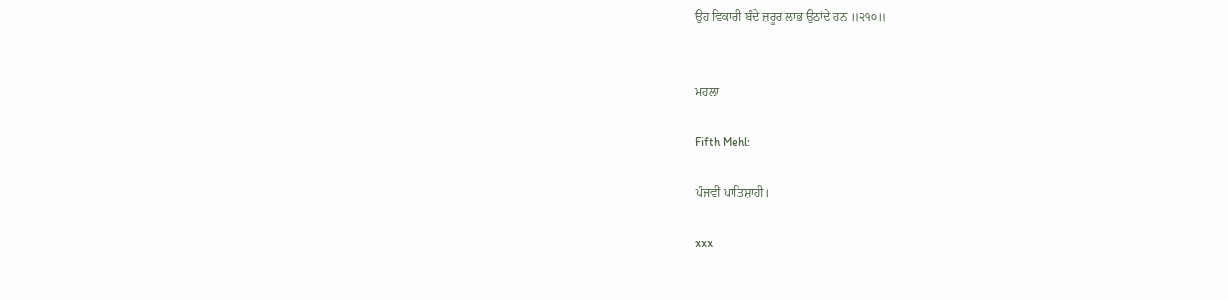ਉਹ ਵਿਕਾਰੀ ਬੰਦੇ ਜ਼ਰੂਰ ਲਾਭ ਉਠਾਂਦੇ ਹਨ ॥੨੧੦॥


ਮਹਲਾ

Fifth Mehl:

ਪੰਜਵੀਂ ਪਾਤਿਸ਼ਾਹੀ।

xxx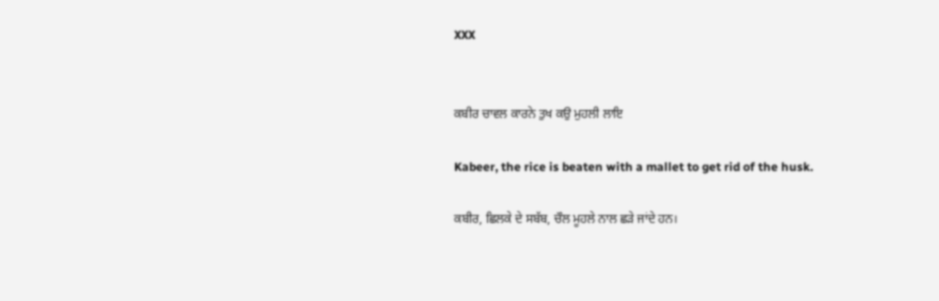XXX


ਕਬੀਰ ਚਾਵਲ ਕਾਰਨੇ ਤੁਖ ਕਉ ਮੁਹਲੀ ਲਾਇ

Kabeer, the rice is beaten with a mallet to get rid of the husk.

ਕਬੀਰ, ਛਿਲਕੇ ਦੇ ਸਬੱਬ, ਚੌਲ ਮੂਹਲੇ ਨਾਲ ਛੜੇ ਜਾਂਦੇ ਹਨ।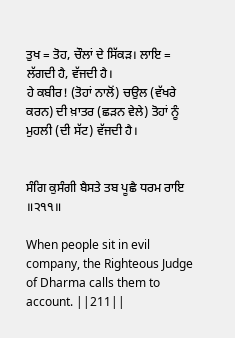ਤੁਖ = ਤੋਹ, ਚੌਲਾਂ ਦੇ ਸਿੱਕੜ। ਲਾਇ = ਲੱਗਦੀ ਹੈ, ਵੱਜਦੀ ਹੈ।
ਹੇ ਕਬੀਰ! (ਤੋਹਾਂ ਨਾਲੋਂ) ਚਉਲ (ਵੱਖਰੇ ਕਰਨ) ਦੀ ਖ਼ਾਤਰ (ਛੜਨ ਵੇਲੇ) ਤੋਹਾਂ ਨੂੰ ਮੁਹਲੀ (ਦੀ ਸੱਟ) ਵੱਜਦੀ ਹੈ।


ਸੰਗਿ ਕੁਸੰਗੀ ਬੈਸਤੇ ਤਬ ਪੂਛੈ ਧਰਮ ਰਾਇ ॥੨੧੧॥

When people sit in evil company, the Righteous Judge of Dharma calls them to account. ||211||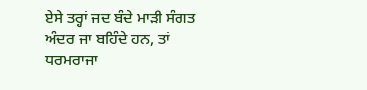ਏਸੇ ਤਰ੍ਹਾਂ ਜਦ ਬੰਦੇ ਮਾੜੀ ਸੰਗਤ ਅੰਦਰ ਜਾ ਬਹਿੰਦੇ ਹਨ, ਤਾਂ ਧਰਮਰਾਜਾ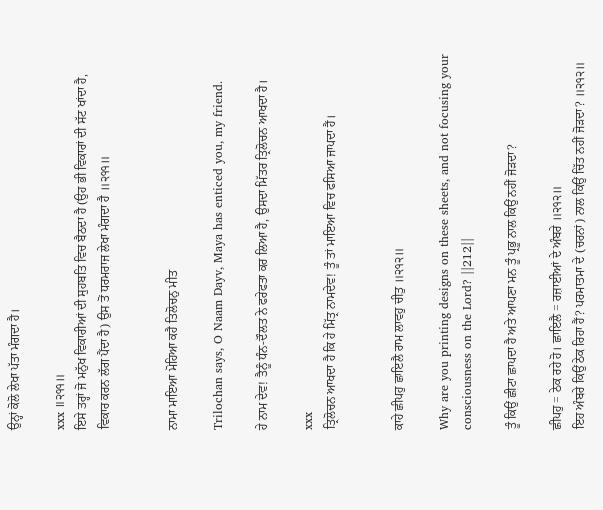ਉਨ੍ਹਾਂ ਕੋਲੋ ਲੇਖਾ ਪੱਤਾ ਮੰਗਦਾ ਹੈ।

xxx ॥੨੧੧॥
ਇਸੇ ਤਰ੍ਹਾਂ ਜੋ ਮਨੁੱਖ ਵਿਕਾਰੀਆਂ ਦੀ ਸੁਹਬਤਿ ਵਿਚ ਬੈਠਦਾ ਹੈ (ਉਹ ਭੀ ਵਿਕਾਰਾਂ ਦੀ ਸੱਟ ਖਾਂਦਾ ਹੈ, ਵਿਕਾਰ ਕਰਨ ਲੱਗ ਪੈਂਦਾ ਹੈ) ਉਸ ਤੋਂ ਧਰਮਰਾਜ ਲੇਖਾ ਮੰਗਦਾ ਹੈ ॥੨੧੧॥


ਨਾਮਾ ਮਾਇਆ ਮੋਹਿਆ ਕਹੈ ਤਿਲੋਚਨੁ ਮੀਤ

Trilochan says, O Naam Dayv, Maya has enticed you, my friend.

ਹੇ ਨਾਮ ਦੇਵ! ਤੈਨੂੰ ਧੰਨ-ਦੌਲਤ ਨੇ ਫਰੇਫਤਾ ਕਰ ਲਿਆ ਹੈ, ਉਸਦਾ ਮਿੱਤਰ ਤ੍ਰਿਲੋਚਨ ਆਖਦਾ ਹੈ।

xxx
ਤ੍ਰਿਲੋਚਨ ਆਖਦਾ ਹੈ ਕਿ ਹੇ ਮਿੱਤ੍ਰ ਨਾਮਦੇਵ! ਤੂੰ ਤਾਂ ਮਾਇਆ ਵਿਚ ਫਸਿਆ ਜਾਪਦਾ ਹੈਂ।


ਕਾਹੇ ਛੀਪਹੁ ਛਾਇਲੈ ਰਾਮ ਲਾਵਹੁ ਚੀਤੁ ॥੨੧੨॥

Why are you printing designs on these sheets, and not focusing your consciousness on the Lord? ||212||

ਤੂੰ ਕਿਉਂ ਛੀਟਾ ਛਾਪਦਾ ਹੈ ਅਤੇ ਆਪਣਾ ਮਨ ਤੂੰ ਪ੍ਰਭੂ ਨਾਲ ਕਿਉਂ ਨਹੀਂ ਜੋੜਦਾ?

ਛੀਪਹੁ = ਠੇਕ ਰਹੇ ਹੋ। ਛਾਇਲੈ = ਰਜ਼ਾਈਆਂ ਦੇ ਅੰਬਰੇ ॥੨੧੨॥
ਇਹ ਅੰਬਰੇ ਕਿਉਂ ਠੇਕ ਰਿਹਾ ਹੈਂ? ਪਰਮਾਤਮਾ ਦੇ (ਚਰਨਾਂ) ਨਾਲ ਕਿਉਂ ਚਿੱਤ ਨਹੀਂ ਜੋੜਦਾ? ॥੨੧੨॥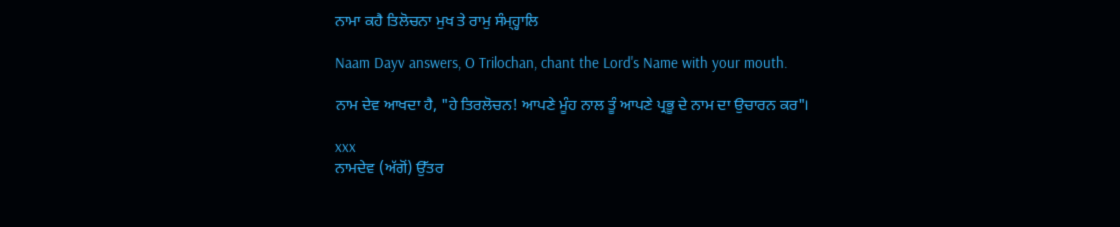ਨਾਮਾ ਕਹੈ ਤਿਲੋਚਨਾ ਮੁਖ ਤੇ ਰਾਮੁ ਸੰਮ੍ਹ੍ਹਾਲਿ

Naam Dayv answers, O Trilochan, chant the Lord's Name with your mouth.

ਨਾਮ ਦੇਵ ਆਖਦਾ ਹੈ, "ਹੇ ਤਿਰਲੋਚਨ! ਆਪਣੇ ਮੂੰਹ ਨਾਲ ਤੂੰ ਆਪਣੇ ਪ੍ਰਭੂ ਦੇ ਨਾਮ ਦਾ ਉਚਾਰਨ ਕਰ"।

xxx
ਨਾਮਦੇਵ (ਅੱਗੋਂ) ਉੱਤਰ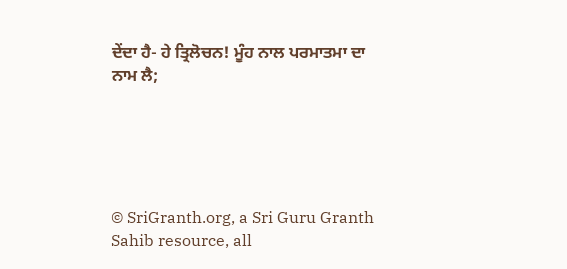ਦੇਂਦਾ ਹੈ- ਹੇ ਤ੍ਰਿਲੋਚਨ! ਮੂੰਹ ਨਾਲ ਪਰਮਾਤਮਾ ਦਾ ਨਾਮ ਲੈ;





© SriGranth.org, a Sri Guru Granth Sahib resource, all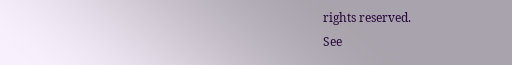rights reserved.
See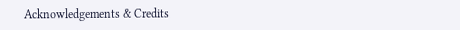Acknowledgements & Credits